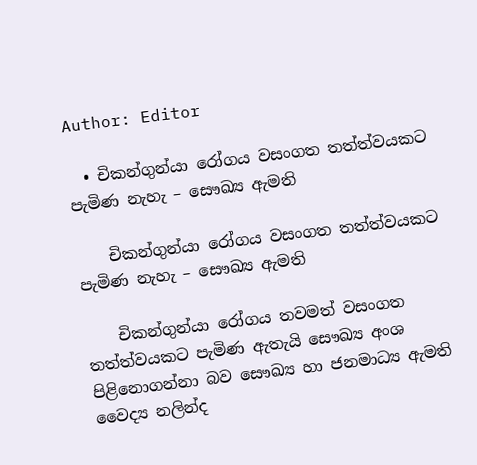Author: Editor

  • චිකන්ගුන්යා රෝගය වසංගත තත්ත්වයකට පැමිණ නැහැ – සෞඛ්‍ය ඇමති

    චිකන්ගුන්යා රෝගය වසංගත තත්ත්වයකට පැමිණ නැහැ – සෞඛ්‍ය ඇමති

    චිකන්ගුන්යා රෝගය තවමත් වසංගත තත්ත්වයකට පැමිණ ඇතැයි සෞඛ්‍ය අංශ පිළිනොගන්නා බව සෞඛ්‍ය හා ජනමාධ්‍ය ඇමති වෛද්‍ය නලින්ද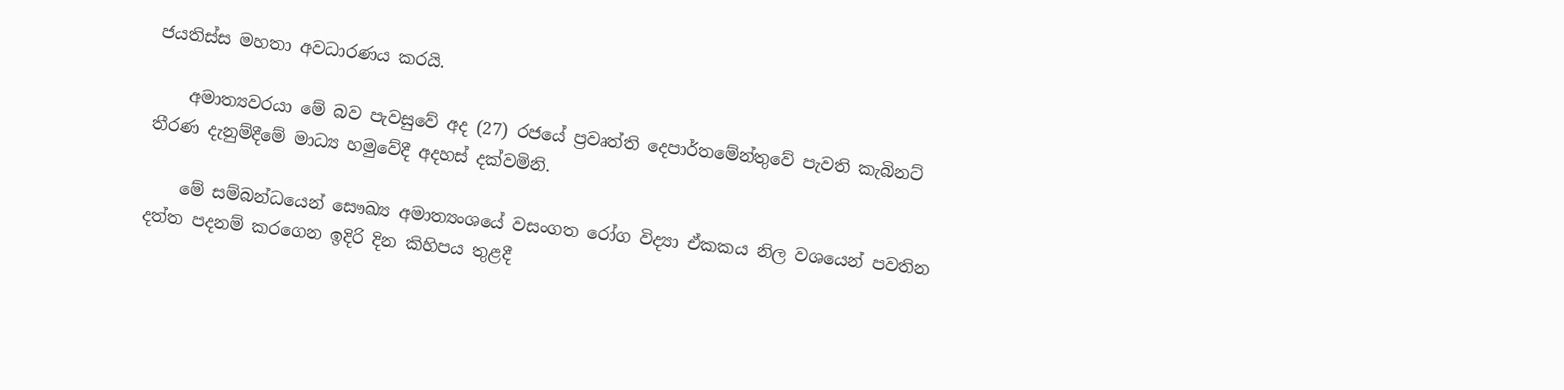ජයතිස්ස මහතා අවධාරණය කරයි.

    අමාත්‍යවරයා මේ බව පැවසුවේ අද (27) රජයේ ප්‍රවෘත්ති දෙපාර්තමේන්තුවේ පැවති කැබිනට් තීරණ දැනුම්දීමේ මාධ්‍ය හමුවේදී අදහස් දක්වමිනි.

    මේ සම්බන්ධයෙන් සෞඛ්‍ය අමාත්‍යංශයේ වසංගත රෝග විද්‍යා ඒකකය නිල වශයෙන් පවතින දත්ත පදනම් කරගෙන ඉදිරි දින කිහිපය තුළදී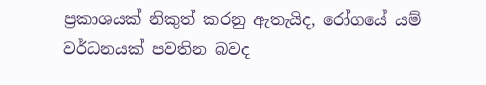ප්‍රකාශයක් නිකුත් කරනු ඇතැයිද, රෝගයේ යම් වර්ධනයක් පවතින බවද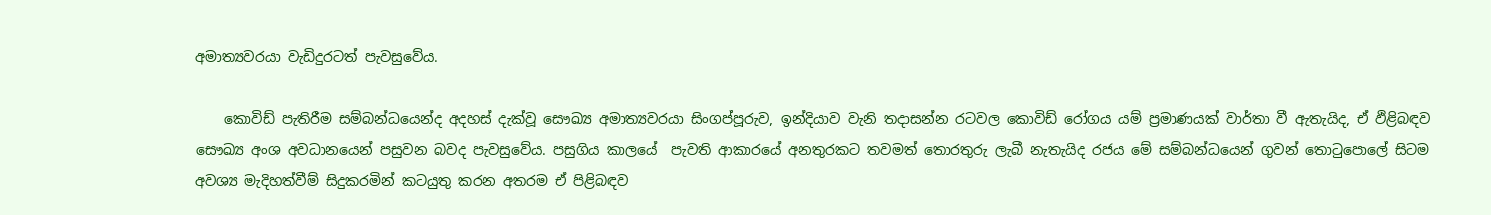අමාත්‍යවරයා වැඩිදුරටත් පැවසුවේය.

    කොවිඩ් පැතිරීම සම්බන්ධයෙන්ද අදහස් දැක්වූ සෞඛ්‍ය අමාත්‍යවරයා සිංගප්පූරුව, ඉන්දියාව වැනි තදාසන්න රටවල කොවිඩ් රෝගය යම් ප්‍රමාණයක් වාර්තා වී ඇතැයිද, ඒ ඵිළිබඳව සෞඛ්‍ය අංශ අවධානයෙන් පසුවන බවද පැවසුවේය. පසුගිය කාලයේ  පැවති ආකාරයේ අනතුරකට තවමත් තොරතුරු ලැබී නැතැයිද රජය මේ සම්බන්ධයෙන් ගුවන් තොටුපොලේ සිටම අවශ්‍ය මැදිහත්වීම් සිදුකරමින් කටයුතු කරන අතරම ඒ පිළිබඳව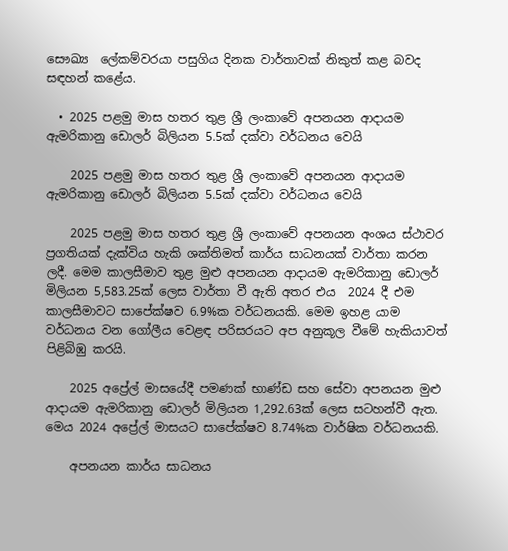සෞඛ්‍ය  ලේකම්වරයා පසුගිය දිනක වාර්තාවක් නිකුත් කළ බවද සඳහන් කළේය.

  • 2025 පළමු මාස හතර තුළ ශ්‍රී ලංකාවේ අපනයන ආදායම ඇමරිකානු ඩොලර් බිලියන 5.5ක් දක්වා වර්ධනය වෙයි

    2025 පළමු මාස හතර තුළ ශ්‍රී ලංකාවේ අපනයන ආදායම ඇමරිකානු ඩොලර් බිලියන 5.5ක් දක්වා වර්ධනය වෙයි

    2025 පළමු මාස හතර තුළ ශ්‍රී ලංකාවේ අපනයන අංශය ස්ථාවර ප්‍රගතියක් දැක්විය හැකි ශක්තිමත් කාර්ය සාධනයක් වාර්තා කරන ලදී. මෙම කාලසීමාව තුළ මුළු අපනයන ආදායම ඇමරිකානු ඩොලර් මිලියන 5,583.25ක් ලෙස වාර්තා වී ඇති අතර එය  2024 දී එම කාලසීමාවට සාපේක්ෂව 6.9%ක වර්ධනයකි. මෙම ඉහළ යාම වර්ධනය වන ගෝලීය වෙළඳ පරිසරයට අප අනුකූල වීමේ හැකියාවත් පිළිබිඹු කරයි.

    2025 අප්‍රේල් මාසයේදී පමණක් භාණ්ඩ සහ සේවා අපනයන මුළු ආදායම ඇමරිකානු ඩොලර් මිලියන 1,292.63ක් ලෙස සටහන්වී ඇත. මෙය 2024 අප්‍රේල් මාසයට සාපේක්ෂව 8.74%ක වාර්ෂික වර්ධනයකි.

    අපනයන කාර්ය සාධනය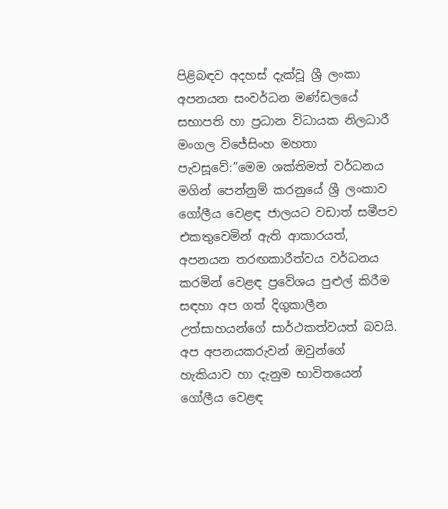පිළිබඳව අදහස් දැක්වූ ශ්‍රී ලංකා අපනයන සංවර්ධන මණ්ඩලයේ සභාපති හා ප්‍රධාන විධායක නිලධාරී මංගල විජේසිංහ මහතා පැවසූවේ:”මෙම ශක්තිමත් වර්ධනය මගින් පෙන්නුම් කරනුයේ ශ්‍රී ලංකාව ගෝලීය වෙළඳ ජාලයට වඩාත් සමීපව එකතුවෙමින් ඇති ආකාරයත්, අපනයන තරඟකාරීත්වය වර්ධනය කරමින් වෙළඳ ප්‍රවේශය පුළුල් කිරීම සඳහා අප ගත් දිගුකාලීන උත්සාහයන්ගේ සාර්ථකත්වයත් බවයි. අප අපනයකරුවන් ඔවුන්ගේ හැකියාව හා දැනුම භාවිතයෙන් ගෝලීය වෙළඳ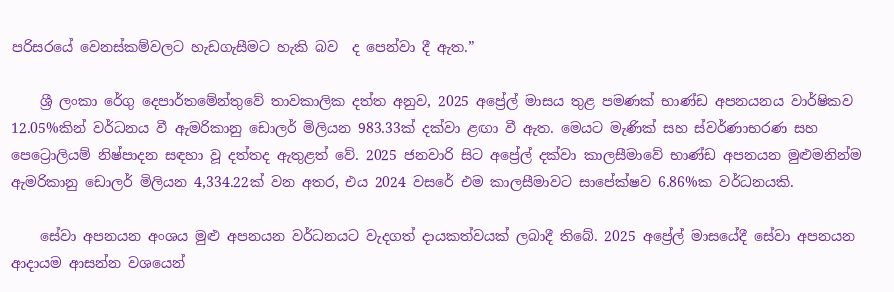පරිසරයේ වෙනස්කම්වලට හැඩගැසීමට හැකි බව  ද පෙන්වා දී ඇත.”

    ශ්‍රී ලංකා රේගු දෙපාර්තමේන්තුවේ තාවකාලික දත්ත අනුව, 2025 අප්‍රේල් මාසය තුළ පමණක් භාණ්ඩ අපනයනය වාර්ෂිකව 12.05%කින් වර්ධනය වී ඇමරිකානු ඩොලර් මිලියන 983.33ක් දක්වා ළඟා වී ඇත. මෙයට මැණික් සහ ස්වර්ණාභරණ සහ පෙට්‍රොලියම් නිෂ්පාදන සඳහා වූ දත්තද ඇතුළත් වේ. 2025 ජනවාරි සිට අප්‍රේල් දක්වා කාලසීමාවේ භාණ්ඩ අපනයන මුළුමනින්ම ඇමරිකානු ඩොලර් මිලියන 4,334.22ක් වන අතර, එය 2024 වසරේ එම කාලසීමාවට සාපේක්ෂව 6.86%ක වර්ධනයකි.

    සේවා අපනයන අංශය මුළු අපනයන වර්ධනයට වැදගත් දායකත්වයක් ලබාදී තිබේ. 2025 අප්‍රේල් මාසයේදී සේවා අපනයන ආදායම ආසන්න වශයෙන්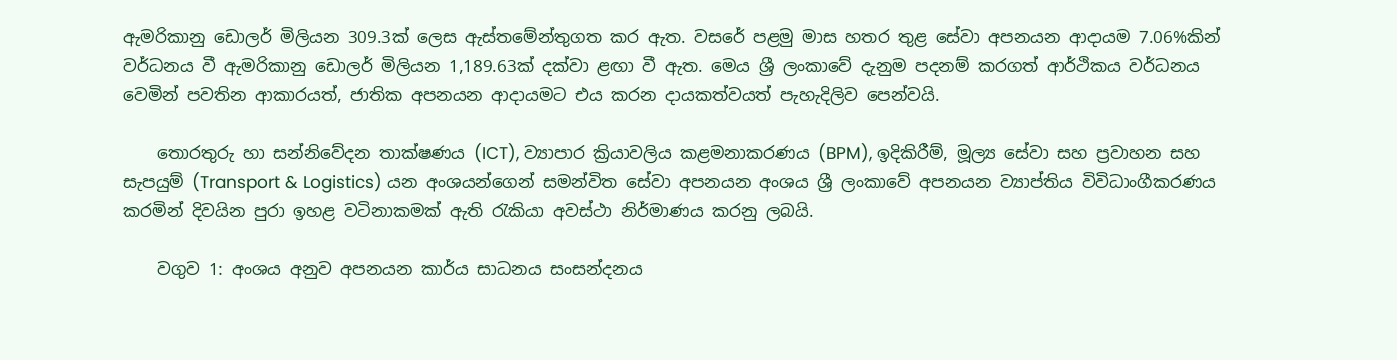ඇමරිකානු ඩොලර් මිලියන 309.3ක් ලෙස ඇස්තමේන්තුගත කර ඇත. වසරේ පළමු මාස හතර තුළ සේවා අපනයන ආදායම 7.06%කින් වර්ධනය වී ඇමරිකානු ඩොලර් මිලියන 1,189.63ක් දක්වා ළඟා වී ඇත. මෙය ශ්‍රී ලංකාවේ දැනුම පදනම් කරගත් ආර්ථිකය වර්ධනය වෙමින් පවතින ආකාරයත්, ජාතික අපනයන ආදායමට එය කරන දායකත්වයත් පැහැදිලිව පෙන්වයි.

    තොරතුරු හා සන්නිවේදන තාක්ෂණය (ICT), ව්‍යාපාර ක්‍රියාවලිය කළමනාකරණය (BPM), ඉදිකිරීම්, මූල්‍ය සේවා සහ ප්‍රවාහන සහ සැපයුම් (Transport & Logistics) යන අංශයන්ගෙන් සමන්විත සේවා අපනයන අංශය ශ්‍රී ලංකාවේ අපනයන ව්‍යාප්තිය විවිධාංගීකරණය කරමින් දිවයින පුරා ඉහළ වටිනාකමක් ඇති රැකියා අවස්ථා නිර්මාණය කරනු ලබයි.

    වගුව 1: අංශය අනුව අපනයන කාර්ය සාධනය සංසන්දනය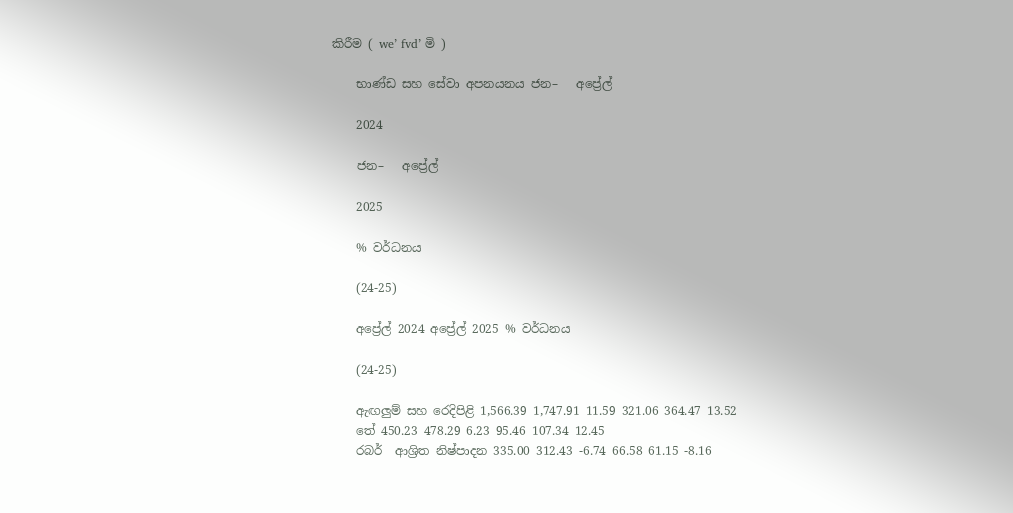කිරීම ( we’ fvd’ මි )

    භාණ්ඩ සහ සේවා අපනයනය ජන–   අප්‍රේල්

    2024

    ජන–   අප්‍රේල්

    2025

    % වර්ධනය

    (24-25)

    අප්‍රේල් 2024 අප්‍රේල් 2025 % වර්ධනය

    (24-25)

    ඇඟලුම් සහ රෙදිපිළි 1,566.39 1,747.91 11.59 321.06 364.47 13.52
    තේ 450.23 478.29 6.23 95.46 107.34 12.45
    රබර්  ආශ්‍රිත නිෂ්පාදන 335.00 312.43 -6.74 66.58 61.15 -8.16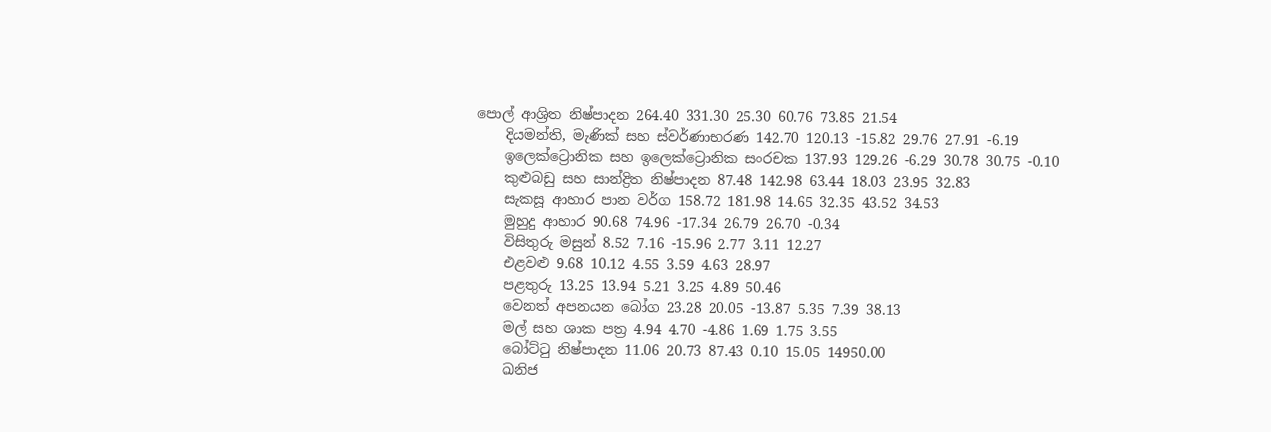පොල් ආශ්‍රිත නිෂ්පාදන 264.40 331.30 25.30 60.76 73.85 21.54
    දියමන්ති, මැණික් සහ ස්වර්ණාභරණ 142.70 120.13 -15.82 29.76 27.91 -6.19
    ඉලෙක්ට්‍රොනික සහ ඉලෙක්ට්‍රොනික සංරචක 137.93 129.26 -6.29 30.78 30.75 -0.10
    කුළුබඩු සහ සාන්ද්‍රිත නිෂ්පාදන 87.48 142.98 63.44 18.03 23.95 32.83
    සැකසූ ආහාර පාන වර්ග 158.72 181.98 14.65 32.35 43.52 34.53
    මුහුදු ආහාර 90.68 74.96 -17.34 26.79 26.70 -0.34
    විසිතුරු මසුන් 8.52 7.16 -15.96 2.77 3.11 12.27
    එළවළු 9.68 10.12 4.55 3.59 4.63 28.97
    පළතුරු 13.25 13.94 5.21 3.25 4.89 50.46
    වෙනත් අපනයන බෝග 23.28 20.05 -13.87 5.35 7.39 38.13
    මල් සහ ශාක පත්‍ර 4.94 4.70 -4.86 1.69 1.75 3.55
    බෝට්ටු නිෂ්පාදන 11.06 20.73 87.43 0.10 15.05 14950.00
    ඛනිජ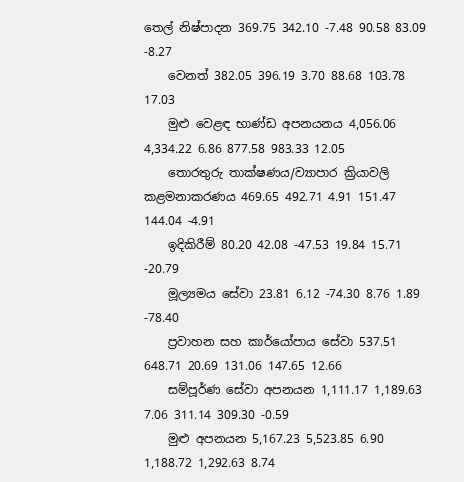තෙල් නිෂ්පාදන 369.75 342.10 -7.48 90.58 83.09 -8.27
    වෙනත් 382.05 396.19 3.70 88.68 103.78 17.03
    මුළු වෙළඳ භාණ්ඩ අපනයනය 4,056.06 4,334.22 6.86 877.58 983.33 12.05
    තොරතුරු තාක්ෂණය/ව්‍යාපාර ක්‍රියාවලි කළමනාකරණය 469.65 492.71 4.91 151.47 144.04 -4.91
    ඉදිකිරීම් 80.20 42.08 -47.53 19.84 15.71 -20.79
    මූල්‍යමය සේවා 23.81 6.12 -74.30 8.76 1.89 -78.40
    ප්‍රවාහන සහ කාර්යෝපාය සේවා 537.51 648.71 20.69 131.06 147.65 12.66
    සම්පූර්ණ සේවා අපනයන 1,111.17 1,189.63 7.06 311.14 309.30 -0.59
    මුළු අපනයන 5,167.23 5,523.85 6.90 1,188.72 1,292.63 8.74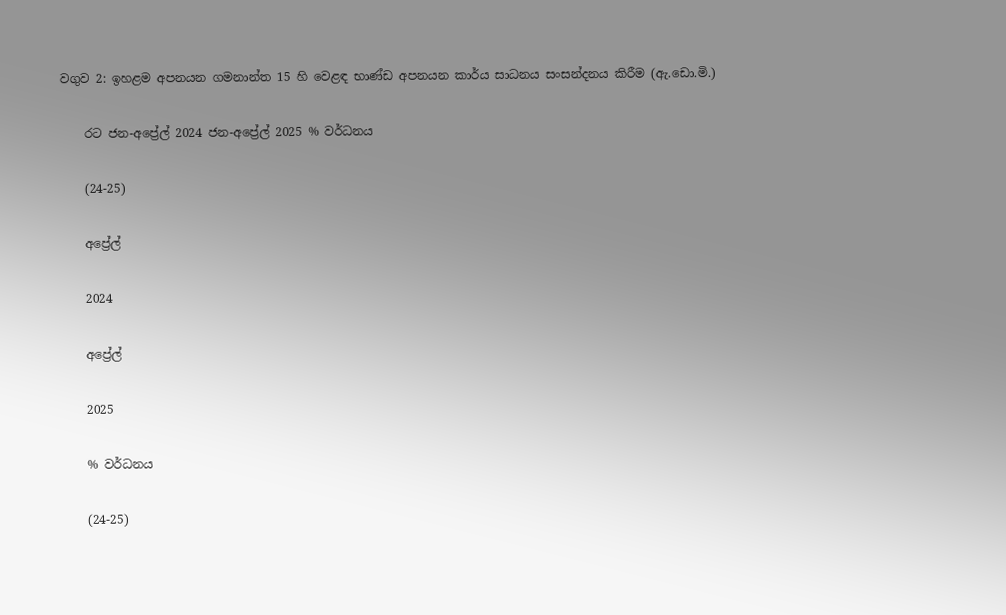වගුව 2: ඉහළම අපනයන ගමනාන්ත 15 හි වෙළඳ භාණ්ඩ අපනයන කාර්ය සාධනය සංසන්දනය කිරීම (ඇ.ඩො.මි.)

    රට ජන-අප්‍රේල් 2024 ජන-අප්‍රේල් 2025 % වර්ධනය

    (24-25)

    අප්‍රේල්

    2024

    අප්‍රේල්

    2025

    % වර්ධනය

    (24-25)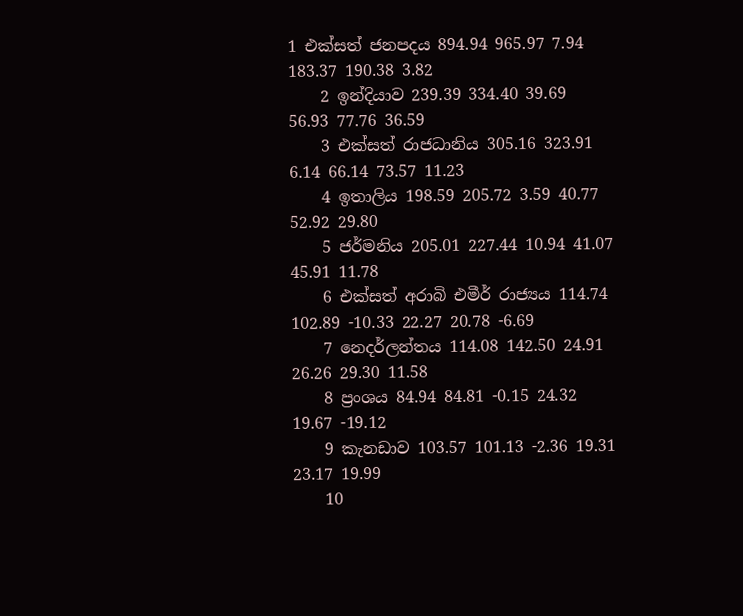1 එක්සත් ජනපදය 894.94 965.97 7.94 183.37 190.38 3.82
    2 ඉන්දියාව 239.39 334.40 39.69 56.93 77.76 36.59
    3 එක්සත් රාජධානිය 305.16 323.91 6.14 66.14 73.57 11.23
    4 ඉතාලිය 198.59 205.72 3.59 40.77 52.92 29.80
    5 ජර්මනිය 205.01 227.44 10.94 41.07 45.91 11.78
    6 එක්සත් අරාබි එමීර් රාජ්‍යය 114.74 102.89 -10.33 22.27 20.78 -6.69
    7 නෙදර්ලන්තය 114.08 142.50 24.91 26.26 29.30 11.58
    8 ප්‍රංශය 84.94 84.81 -0.15 24.32 19.67 -19.12
    9 කැනඩාව 103.57 101.13 -2.36 19.31 23.17 19.99
    10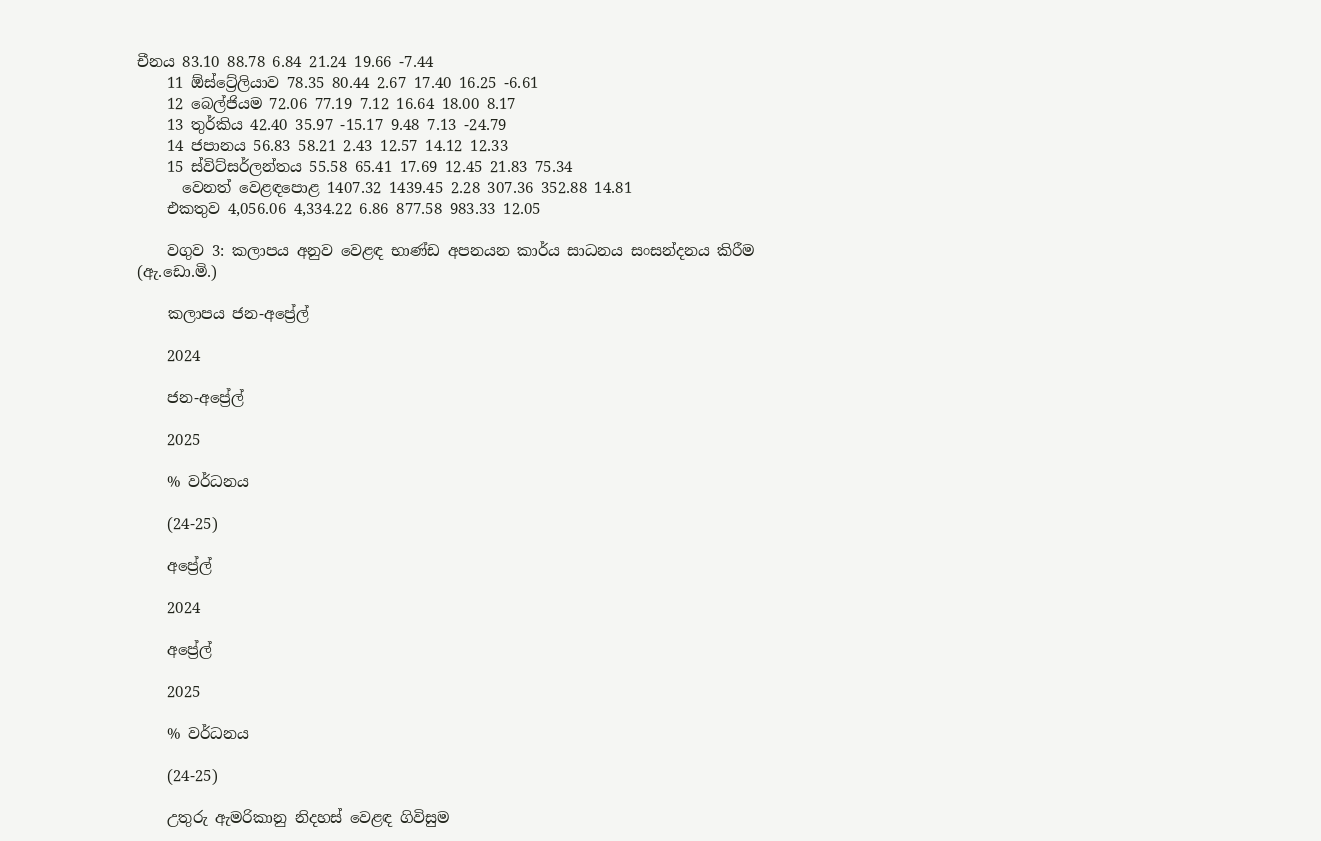චීනය 83.10 88.78 6.84 21.24 19.66 -7.44
    11 ඕස්ට්‍රේලියාව 78.35 80.44 2.67 17.40 16.25 -6.61
    12 බෙල්ජියම 72.06 77.19 7.12 16.64 18.00 8.17
    13 තුර්කිය 42.40 35.97 -15.17 9.48 7.13 -24.79
    14 ජපානය 56.83 58.21 2.43 12.57 14.12 12.33
    15 ස්විට්සර්ලන්තය 55.58 65.41 17.69 12.45 21.83 75.34
      වෙනත් වෙළඳපොළ 1407.32 1439.45 2.28 307.36 352.88 14.81
    එකතුව 4,056.06 4,334.22 6.86 877.58 983.33 12.05

    වගුව 3: කලාපය අනුව වෙළඳ භාණ්ඩ අපනයන කාර්ය සාධනය සංසන්දනය කිරීම (ඇ.ඩො.මි.)

    කලාපය ජන-අප්‍රේල්

    2024

    ජන-අප්‍රේල්

    2025

    % වර්ධනය

    (24-25)

    අප්‍රේල්

    2024

    අප්‍රේල්

    2025

    % වර්ධනය

    (24-25)

    උතුරු ඇමරිකානු නිදහස් වෙළඳ ගිවිසුම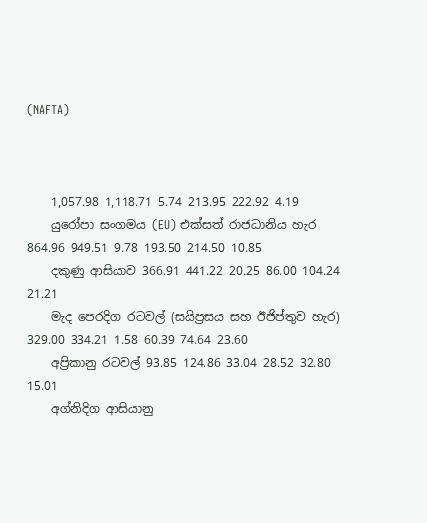(NAFTA)



    1,057.98 1,118.71 5.74 213.95 222.92 4.19
    යුරෝපා සංගමය (EU) එක්සත් රාජධානිය හැර 864.96 949.51 9.78 193.50 214.50 10.85
    දකුණු ආසියාව 366.91 441.22 20.25 86.00 104.24 21.21
    මැද පෙරදිග රටවල් (සයිප්‍රසය සහ ඊජිප්තුව හැර) 329.00 334.21 1.58 60.39 74.64 23.60
    අප්‍රිකානු රටවල් 93.85 124.86 33.04 28.52 32.80 15.01
    අග්නිදිග ආසියානු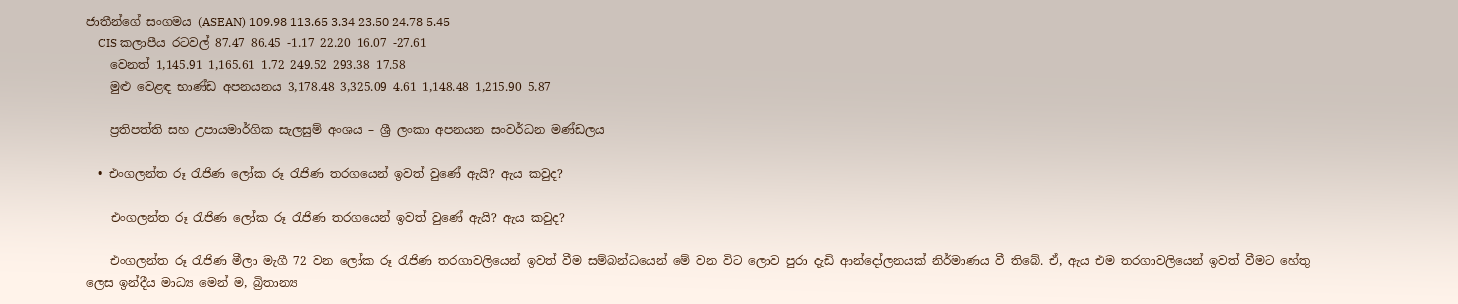ජාතීන්ගේ සංගමය (ASEAN) 109.98 113.65 3.34 23.50 24.78 5.45
    CIS කලාපීය රටවල් 87.47 86.45 -1.17 22.20 16.07 -27.61
    වෙනත් 1,145.91 1,165.61 1.72 249.52 293.38 17.58
    මුළු වෙළඳ භාණ්ඩ අපනයනය 3,178.48 3,325.09 4.61 1,148.48 1,215.90 5.87

    ප්‍ර‍තිපත්ති සහ උපායමාර්ගික සැලසුම් අංශය – ශ්‍රී ලංකා අපනයන සංවර්ධන මණ්ඩලය

  • එංගලන්ත රූ රැජිණ ලෝක රූ රැජිණ තරගයෙන් ඉවත් වුණේ ඇයි? ඇය කවුද?

    එංගලන්ත රූ රැජිණ ලෝක රූ රැජිණ තරගයෙන් ඉවත් වුණේ ඇයි? ඇය කවුද?

    එංගලන්ත රූ රැජිණ මීලා මැගී 72 වන ලෝක රූ රැජිණ තරගාවලියෙන් ඉවත් වීම සම්බන්ධයෙන් මේ වන විට ලොව පුරා දැඩි ආන්දෝලනයක් නිර්මාණය වී තිබේ. ඒ, ඇය එම තරගාවලියෙන් ඉවත් වීමට හේතු ලෙස ඉන්දීය මාධ්‍ය මෙන් ම, බ්‍රිතාන්‍ය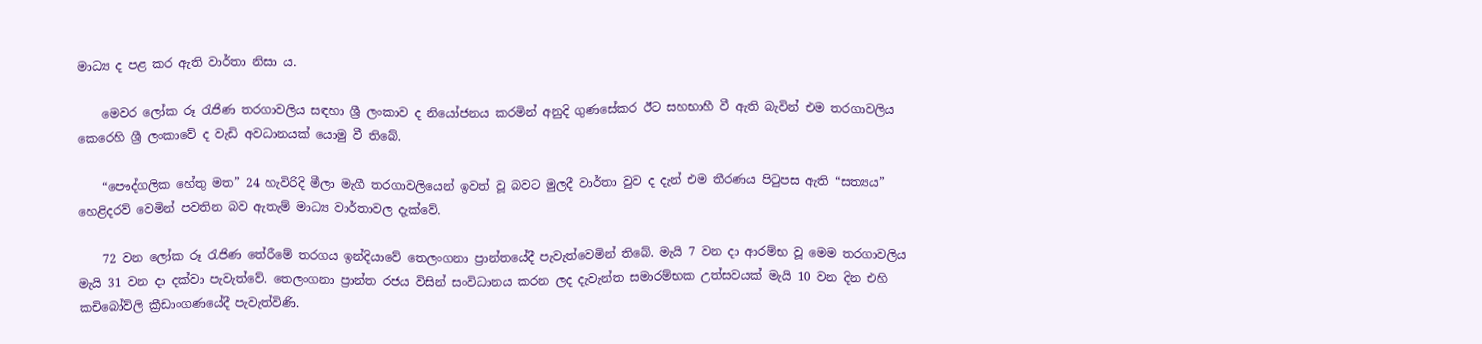මාධ්‍ය ද පළ කර ඇති වාර්තා නිසා ය.

    මෙවර ලෝක රූ රැජිණ තරගාවලිය සඳහා ශ්‍රී ලංකාව ද නියෝජනය කරමින් අනුදි ගුණසේකර ඊට සහභාහී වී ඇති බැවින් එම තරගාවලිය කෙරෙහි ශ්‍රී ලංකාවේ ද වැඩි අවධානයක් යොමු වී තිබේ.

    “පෞද්ගලික හේතු මත” 24 හැවිරිදි මීලා මැගී තරගාවලියෙන් ඉවත් වූ බවට මුලදී වාර්තා වුව ද දැන් එම තීරණය පිටුපස ඇති “සත්‍යය” හෙළිදරව් වෙමින් පවතින බව ඇතැම් මාධ්‍ය වාර්තාවල දැක්වේ.

    72 වන ලෝක රූ රැජිණ තේරීමේ තරගය ඉන්දියාවේ තෙලංගනා ප්‍රාන්තයේදී පැවැත්වෙමින් තිබේ. මැයි 7 වන දා ආරම්භ වූ මෙම තරගාවලිය මැයි 31 වන දා දක්වා පැවැත්වේ. තෙලංගනා ප්‍රාන්ත රජය විසින් සංවිධානය කරන ලද දැවැන්ත සමාරම්භක උත්සවයක් මැයි 10 වන දින එහි කචිබෝව්ලි ක්‍රීඩාංගණයේදී පැවැත්විණි.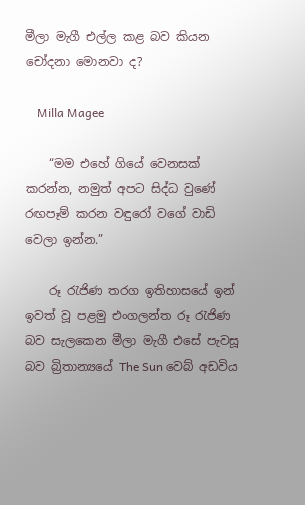මීලා මැගී එල්ල කළ බව කියන චෝදනා මොනවා ද?

    Milla Magee

    “මම එහේ ගියේ වෙනසක් කරන්න, නමුත් අපට සිද්ධ වුණේ රඟපෑම් කරන වඳුරෝ වගේ වාඩි වෙලා ඉන්න.”

    රූ රැජිණ තරග ඉතිහාසයේ ඉන් ඉවත් වූ පළමු එංගලන්ත රූ රැජිණ බව සැලකෙන මීලා මැගී එසේ පැවසූ බව බ්‍රිතාන්‍යයේ The Sun වෙබ් අඩවිය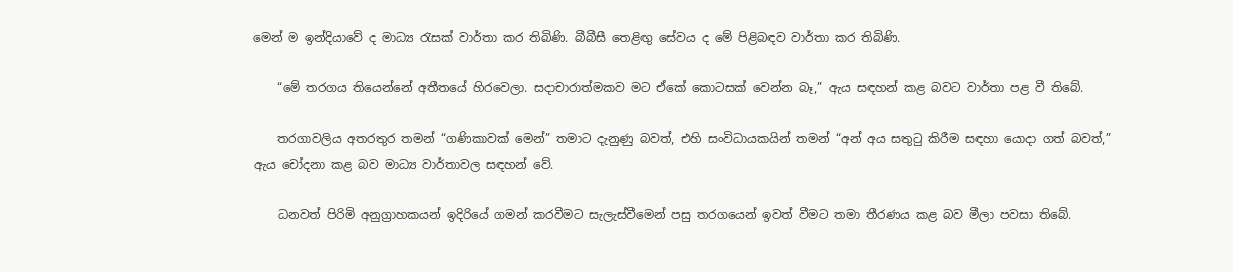මෙන් ම ඉන්දියාවේ ද මාධ්‍ය රැසක් වාර්තා කර තිබිණි. බීබීසී තෙළිඟු සේවය ද මේ පිළිබඳව වාර්තා කර තිබිණි.

    “මේ තරගය තියෙන්නේ අතීතයේ හිරවෙලා. සදාචාරාත්මකව මට ඒකේ කොටසක් වෙන්න බෑ,” ඇය සඳහන් කළ බවට වාර්තා පළ වී තිබේ.

    තරගාවලිය අතරතුර තමන් “ගණිකාවක් මෙන්” තමාට දැනුණු බවත්, එහි සංවිධායකයින් තමන් “අන් අය සතුටු කිරීම සඳහා යොදා ගත් බවත්,” ඇය චෝදනා කළ බව මාධ්‍ය වාර්තාවල සඳහන් වේ.

    ධනවත් පිරිමි අනුග්‍රාහකයන් ඉදිරියේ ගමන් කරවීමට සැලැස්වීමෙන් පසු තරගයෙන් ඉවත් වීමට තමා තීරණය කළ බව මීලා පවසා තිබේ.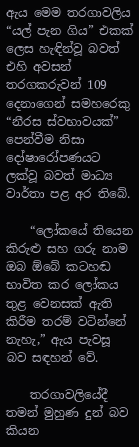ඇය මෙම තරගාවලිය “යල් පැන ගිය” එකක් ලෙස හැඳින්වූ බවත් එහි අවසන් තරගකරුවන් 109 දෙනාගෙන් සමහරෙකු “නීරස ස්වභාවයක්” පෙන්වීම නිසා දෝෂාරෝපණයට ලක්වූ බවත් මාධ්‍ය වාර්තා පළ අර තිබේ.

    “ලෝකයේ තියෙන කිරුළු සහ ගරු නාම ඔබ ඕබේ කටහඬ භාවිත කර ලෝකය තුළ වෙනසක් ඇති කිරීම තරම් වටින්නේ නැහැ,” ඇය පැවසූ බව සඳහන් වේ.

    තරගාවලියේදී තමන් මුහුණ දුන් බව කියන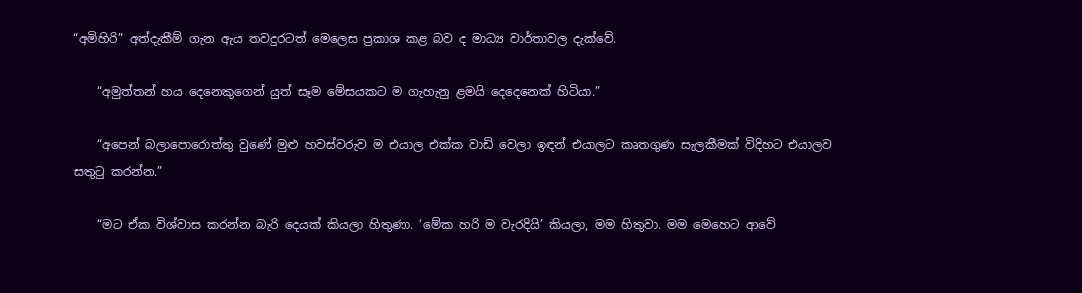“අමිහිරි” අත්දැකීම් ගැන ඇය තවදුරටත් මෙලෙස ප්‍රකාශ කළ බව ද මාධ්‍ය වාර්තාවල දැක්වේ.

    “අමුත්තන් හය දෙනෙකුගෙන් යුත් සෑම මේසයකට ම ගැහැනු ළමයි දෙදෙනෙක් හිටියා.”

    “අපෙන් බලාපොරොත්තු වුණේ මුළු හවස්වරුව ම එයාල එක්ක වාඩි වෙලා ඉඳන් එයාලට කෘතගුණ සැලකීමක් විදිහට එයාලව සතුටු කරන්න.”

    “මට ඒක විශ්වාස කරන්න බැරි දෙයක් කියලා හිතුණා. ‘මේක හරි ම වැරදියි’ කියලා, මම හිතුවා. මම මෙහෙට ආවේ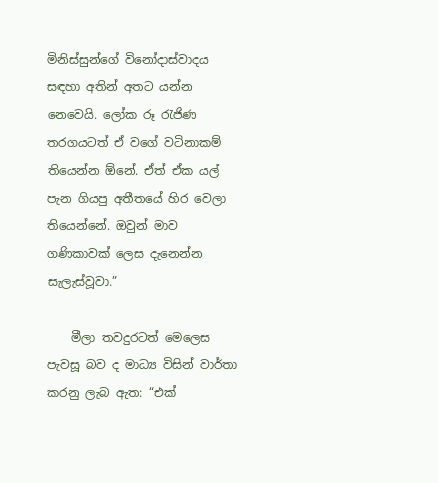මිනිස්සුන්ගේ විනෝදාස්වාදය සඳහා අතින් අතට යන්න නෙවෙයි. ලෝක රූ රැජිණ තරගයටත් ඒ වගේ වටිනාකම් තියෙන්න ඕනේ. ඒත් ඒක යල් පැන ගියපු අතීතයේ හිර වෙලා තියෙන්නේ. ඔවුන් මාව ගණිකාවක් ලෙස දැනෙන්න සැලැස්වූවා.”

    මීලා තවදුරටත් මෙලෙස පැවසූ බව ද මාධ්‍ය විසින් වාර්තා කරනු ලැබ ඇත: “එක්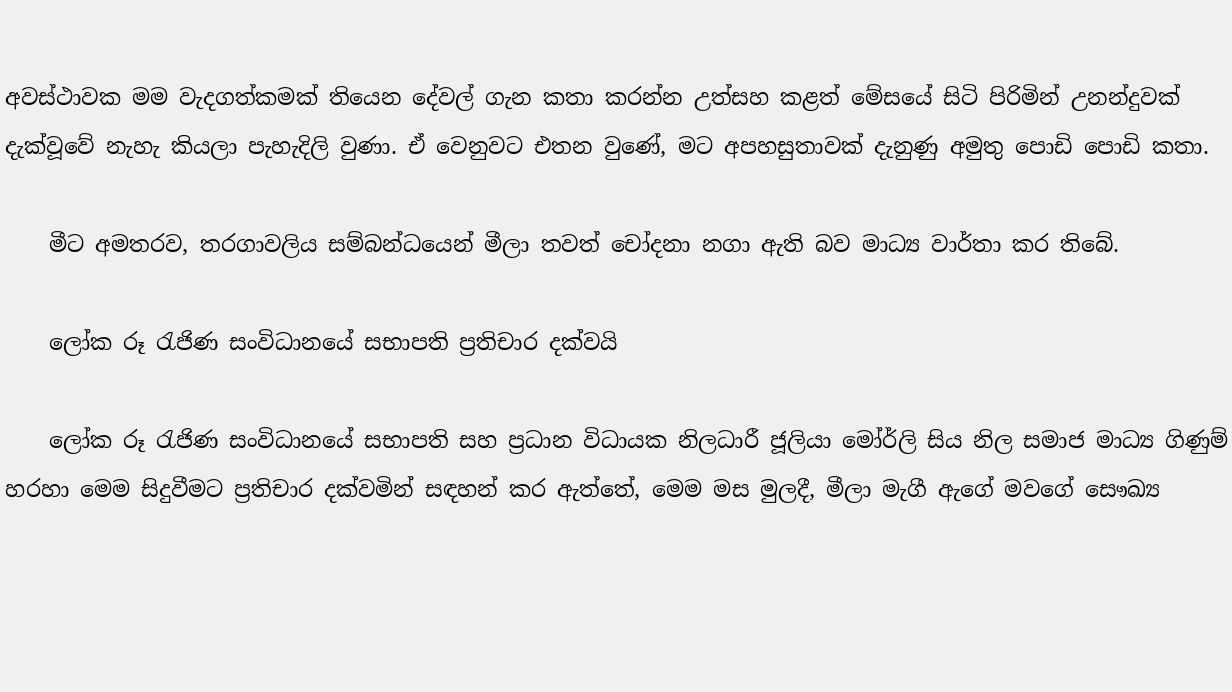අවස්ථාවක මම වැදගත්කමක් තියෙන දේවල් ගැන කතා කරන්න උත්සහ කළත් මේසයේ සිටි පිරිමින් උනන්දුවක් දැක්වූවේ නැහැ කියලා පැහැදිලි වුණා. ඒ වෙනුවට එතන වුණේ, මට අපහසුතාවක් දැනුණු අමුතු පොඩි පොඩි කතා.

    මීට අමතරව, තරගාවලිය සම්බන්ධයෙන් මීලා තවත් චෝදනා නගා ඇති බව මාධ්‍ය වාර්තා කර තිබේ.

    ලෝක රූ රැජිණ සංවිධානයේ සභාපති ප්‍රතිචාර දක්වයි

    ලෝක රූ රැජිණ සංවිධානයේ සභාපති සහ ප්‍රධාන විධායක නිලධාරී ජූලියා මෝර්ලි සිය නිල සමාජ මාධ්‍ය ගිණුම් හරහා මෙම සිදුවීමට ප්‍රතිචාර දක්වමින් සඳහන් කර ඇත්තේ, මෙම මස මුලදී, මීලා මැගී ඇගේ මවගේ සෞඛ්‍ය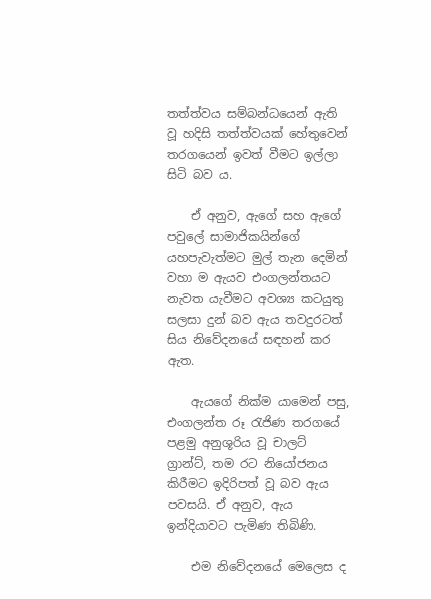තත්ත්වය සම්බන්ධයෙන් ඇති වූ හදිසි තත්ත්වයක් හේතුවෙන් තරගයෙන් ඉවත් වීමට ඉල්ලා සිටි බව ය.

    ඒ අනුව, ඇගේ සහ ඇගේ පවුලේ සාමාජිකයින්ගේ යහපැවැත්මට මුල් තැන දෙමින් වහා ම ඇයව එංගලන්තයට නැවත යැවීමට අවශ්‍ය කටයුතු සලසා දුන් බව ඇය තවදුරටත් සිය නිවේදනයේ සඳහන් කර ඇත.

    ඇයගේ නික්ම යාමෙන් පසු, එංගලන්ත රූ රැජිණ තරගයේ පළමු අනුශූරිය වූ චාලට් ග්‍රාන්ට්, තම රට නියෝජනය කිරීමට ඉදිරිපත් වූ බව ඇය පවසයි. ඒ අනුව, ඇය ඉන්දියාවට පැමිණ තිබිණි.

    එම නිවේදනයේ මෙලෙස ද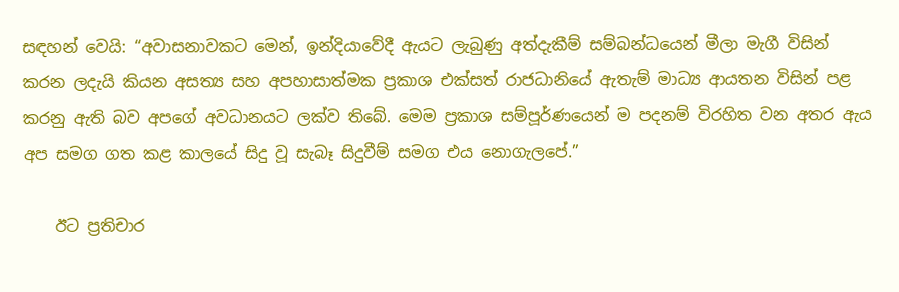සඳහන් වෙයි: “අවාසනාවකට මෙන්, ඉන්දියාවේදී ඇයට ලැබුණු අත්දැකීම් සම්බන්ධයෙන් මීලා මැගී විසින් කරන ලදැයි කියන අසත්‍ය සහ අපහාසාත්මක ප්‍රකාශ එක්සත් රාජධානියේ ඇතැම් මාධ්‍ය ආයතන විසින් පළ කරනු ඇති බව අපගේ අවධානයට ලක්ව තිබේ. මෙම ප්‍රකාශ සම්පූර්ණයෙන් ම පදනම් විරහිත වන අතර ඇය අප සමග ගත කළ කාලයේ සිදු වූ සැබෑ සිදුවීම් සමග එය නොගැලපේ.”

    ඊට ප්‍රතිචාර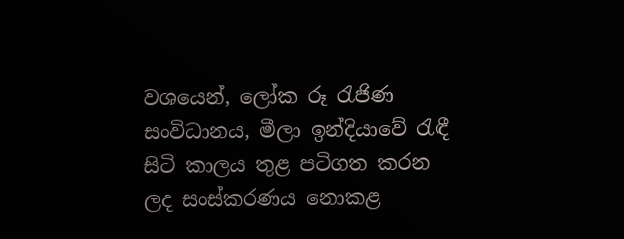වශයෙන්, ලෝක රූ රැජිණ සංවිධානය, මීලා ඉන්දියාවේ රැඳී සිටි කාලය තුළ පටිගත කරන ලද සංස්කරණය නොකළ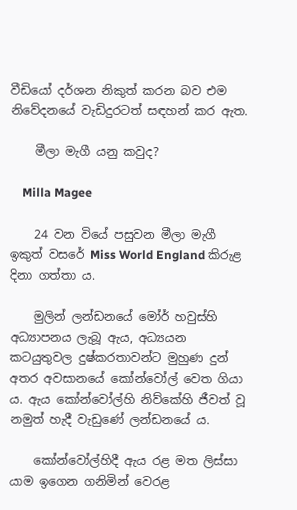වීඩියෝ දර්ශන නිකුත් කරන බව එම නිවේදනයේ වැඩිදුරටත් සඳහන් කර ඇත.

    මීලා මැගී යනු කවුද?

    Milla Magee

    24 වන වියේ පසුවන මීලා මැගී ඉකුත් වසරේ Miss World England කිරුළ දිනා ගත්තා ය.

    මුලින් ලන්ඩනයේ මෝර් හවුස්හි අධ්‍යාපනය ලැබූ ඇය, අධ්‍යයන කටයුතුවල දුෂ්කරතාවන්ට මුහුණ දුන් අතර අවසානයේ කෝන්වෝල් වෙත ගියා ය. ඇය කෝන්වෝල්හි නිව්කේහි ජීවත් වූ නමුත් හැදී වැඩුණේ ලන්ඩනයේ ය.

    කෝන්වෝල්හිදී ඇය රළ මත ලිස්සා යාම ඉගෙන ගනිමින් වෙරළ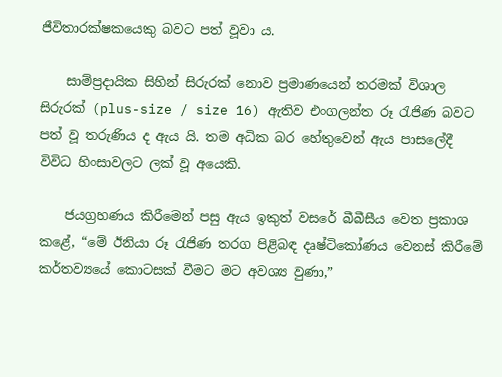ජීවිතාරක්ෂකයෙකු බවට පත් වූවා ය.

    සාම්ප්‍රදායික සිහින් සිරුරක් නොව ප්‍රමාණයෙන් තරමක් විශාල සිරුරක් (plus-size / size 16) ඇතිව එංගලන්ත රූ රැජිණ බවට පත් වූ තරුණිය ද ඇය යි. තම අධික බර හේතුවෙන් ඇය පාසලේදී විවිධ හිංසාවලට ලක් වූ අයෙකි.

    ජයග්‍රහණය කිරීමෙන් පසු ඇය ඉකුත් වසරේ බීබීසීය වෙත ප්‍රකාශ කළේ, “මේ ඊනියා රූ රැජිණ තරග පිළිබඳ දෘෂ්ටිකෝණය වෙනස් කිරීමේ කර්තව්‍යයේ කොටසක් වීමට මට අවශ්‍ය වුණා,”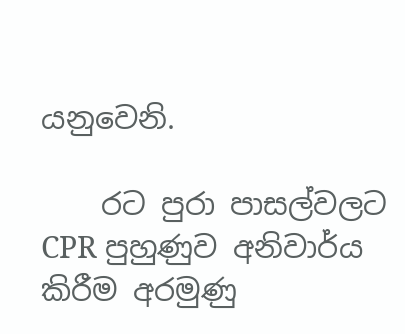යනුවෙනි.

    රට පුරා පාසල්වලට CPR පුහුණුව අනිවාර්ය කිරීම අරමුණු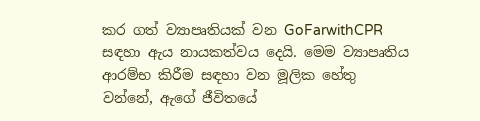කර ගත් ව්‍යාපෘතියක් වන GoFarwithCPR සඳහා ඇය නායකත්වය දෙයි. මෙම ව්‍යාපෘතිය ආරම්භ කිරීම සඳහා වන මූලික හේතු වන්නේ, ඇගේ ජීවිතයේ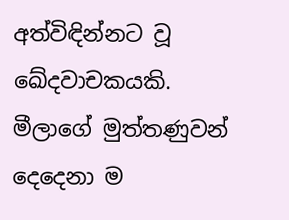අත්විඳින්නට වූ ඛේදවාචකයකි. මීලාගේ මුත්තණුවන් දෙදෙනා ම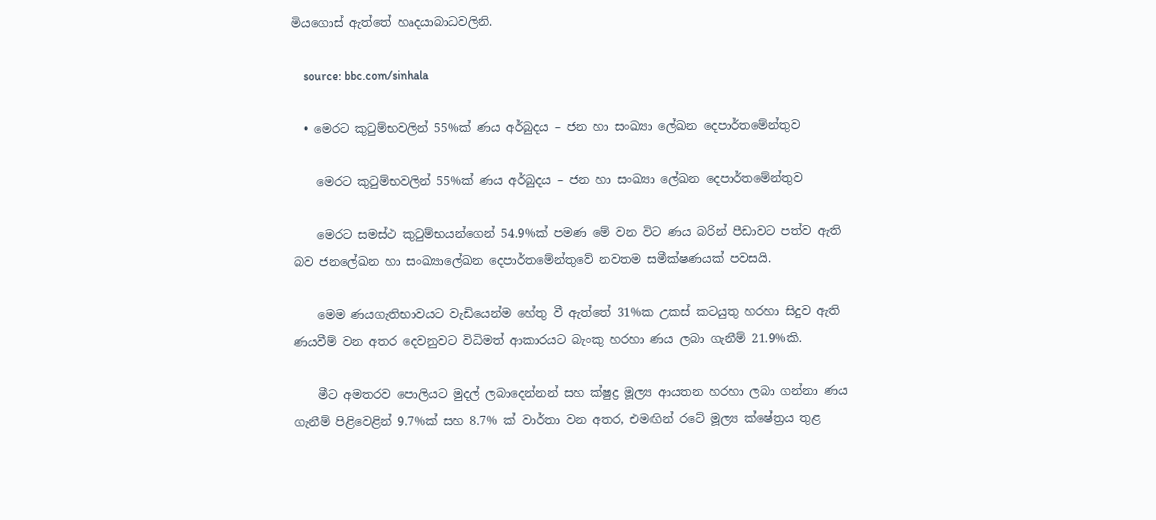මියගොස් ඇත්තේ හෘදයාබාධවලිනි.

    source: bbc.com/sinhala

  • මෙරට කුටුම්භවලින් 55%ක් ණය අර්බුදය – ජන හා සංඛ්‍යා ලේඛන දෙපාර්තමේන්තුව

    මෙරට කුටුම්භවලින් 55%ක් ණය අර්බුදය – ජන හා සංඛ්‍යා ලේඛන දෙපාර්තමේන්තුව

    මෙරට සමස්ථ කුටුම්භයන්ගෙන් 54.9%ක් පමණ මේ වන විට ණය බරින් පීඩාවට පත්ව ඇති බව ජනලේඛන හා සංඛ්‍යාලේඛන දෙපාර්තමේන්තුවේ නවතම සමීක්ෂණයක් පවසයි.

    මෙම ණයගැතිභාවයට වැඩියෙන්ම හේතු වී ඇත්තේ 31%ක උකස් කටයුතු හරහා සිදුව ඇති ණයවීම් වන අතර දෙවනුවට විධිමත් ආකාරයට බැංකු හරහා ණය ලබා ගැනීම් 21.9%කි.

    මීට අමතරව පොලියට මුදල් ලබාදෙන්නන් සහ ක්ෂුද්‍ර මූල්‍ය ආයතන හරහා ලබා ගන්නා ණය ගැනීම් පිළිවෙළින් 9.7%ක් සහ 8.7% ක් වාර්තා වන අතර, එමඟින් රටේ මූල්‍ය ක්ෂේත්‍රය තුළ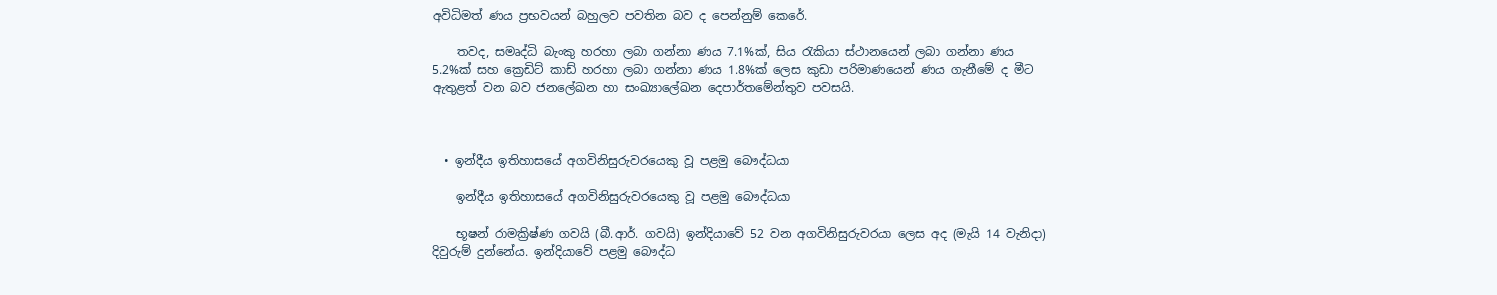අවිධිමත් ණය ප්‍රභවයන් බහුලව පවතින බව ද පෙන්නුම් කෙරේ.

    තවද, සමෘද්ධි බැංකු හරහා ලබා ගන්නා ණය 7.1%ක්, සිය රැකියා ස්ථානයෙන් ලබා ගන්නා ණය 5.2%ක් සහ ක්‍රෙඩිට් කාඩ් හරහා ලබා ගන්නා ණය 1.8%ක් ලෙස කුඩා පරිමාණයෙන් ණය ගැනීමේ ද මීට ඇතුළත් වන බව ජනලේඛන හා සංඛ්‍යාලේඛන දෙපාර්තමේන්තුව පවසයි.



  • ඉන්දීය ඉතිහාසයේ අගවිනිසුරුවරයෙකු වූ පළමු බෞද්ධයා

    ඉන්දීය ඉතිහාසයේ අගවිනිසුරුවරයෙකු වූ පළමු බෞද්ධයා

    භූෂන් රාමක්‍රිෂ්ණ ගවයි (බී.ආර්. ගවයි) ඉන්දියාවේ 52 වන අගවිනිසුරුවරයා ලෙස අද (මැයි 14 වැනිදා) දිවුරුම් දුන්නේය. ඉන්දියාවේ පළමු බෞද්ධ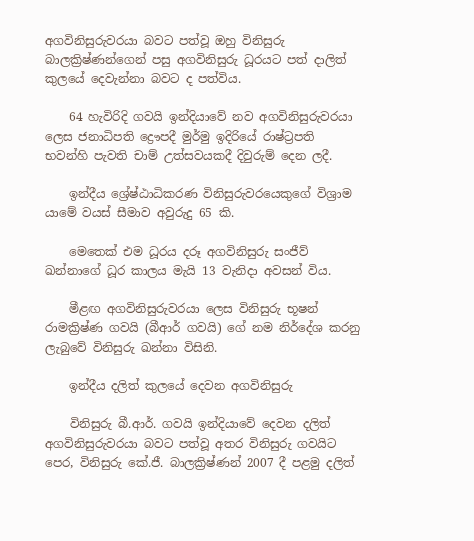අගවිනිසුරුවරයා බවට පත්වූ ඔහු විනිසුරු බාලක්‍රිෂ්ණන්ගෙන් පසු අගවිනිසුරු ධූරයට පත් දාලිත් කුලයේ දෙවැන්නා බවට ද පත්විය.

    64 හැවිරිදි ගවයි ඉන්දියාවේ නව අගවිනිසුරුවරයා ලෙස ජනාධිපති ද්‍රෞපදී මුර්මු ඉදිරියේ රාෂ්ට්‍රපති භවන්හි පැවති චාම් උත්සවයකදී දිවුරුම් දෙන ලදී.

    ඉන්දීය ශ්‍රේෂ්ඨාධිකරණ විනිසුරුවරයෙකුගේ විශ්‍රාම යාමේ වයස් සීමාව අවුරුදු 65 කි.

    මෙතෙක් එම ධූරය දරූ අගවිනිසුරු සංජීව් ඛන්නාගේ ධූර කාලය මැයි 13 වැනිදා අවසන් විය.

    මීළඟ අගවිනිසුරුවරයා ලෙස විනිසුරු භූෂන් රාමක්‍රිෂ්ණ ගවයි (බීආර් ගවයි) ගේ නම නිර්දේශ කරනු ලැබුවේ විනිසුරු ඛන්නා විසිනි.

    ඉන්දීය දලිත් කුලයේ දෙවන අගවිනිසුරු

    විනිසුරු බී.ආර්. ගවයි ඉන්දියාවේ දෙවන දලිත් අගවිනිසුරුවරයා බවට පත්වූ අතර විනිසුරු ගවයිට පෙර, විනිසුරු කේ.ජී. බාලක්‍රිෂ්ණන් 2007 දී පළමු දලිත්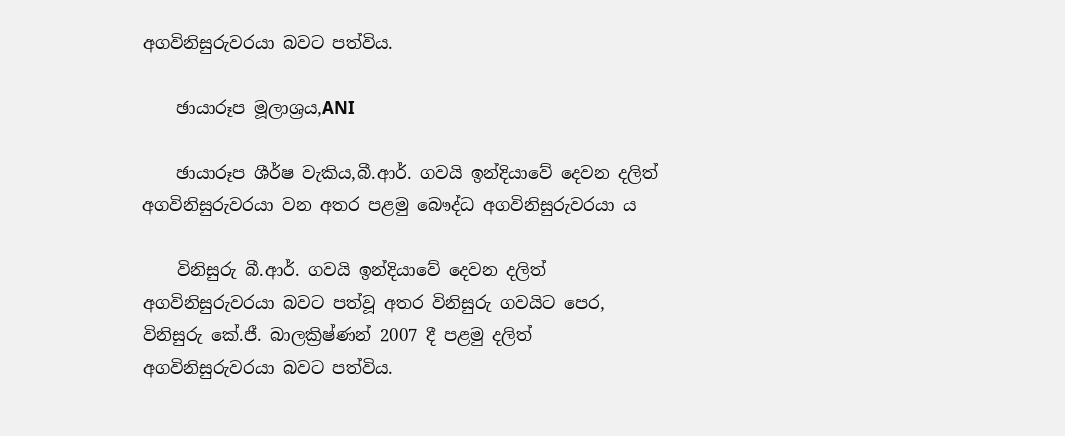අගවිනිසුරුවරයා බවට පත්විය.

    ඡායාරූප මූලාශ්‍රය,ANI

    ඡායාරූප ශීර්ෂ වැකිය,බී.ආර්. ගවයි ඉන්දියාවේ දෙවන දලිත් අගවිනිසුරුවරයා වන අතර පළමු බෞද්ධ අගවිනිසුරුවරයා ය

    විනිසුරු බී.ආර්. ගවයි ඉන්දියාවේ දෙවන දලිත් අගවිනිසුරුවරයා බවට පත්වූ අතර විනිසුරු ගවයිට පෙර, විනිසුරු කේ.ජී. බාලක්‍රිෂ්ණන් 2007 දී පළමු දලිත් අගවිනිසුරුවරයා බවට පත්විය.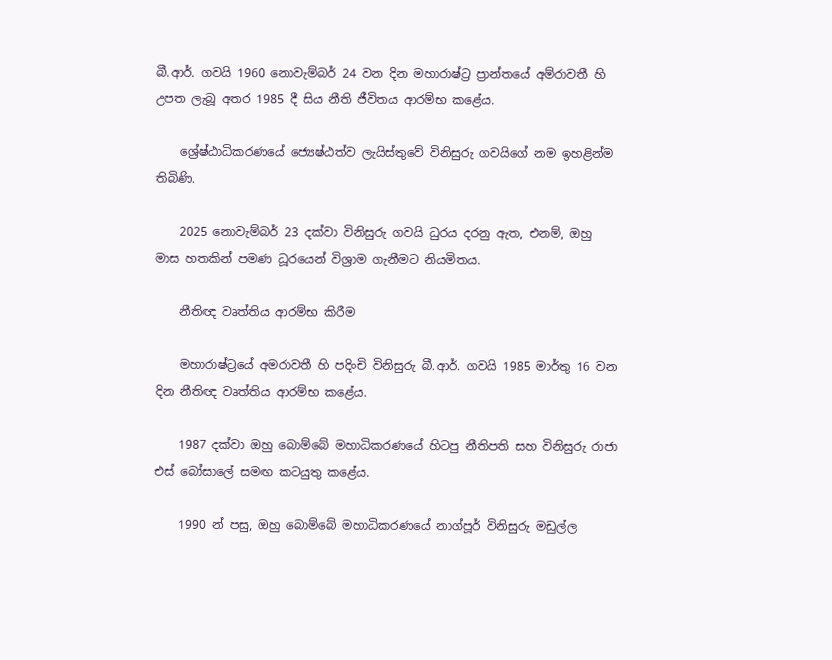බී.ආර්. ගවයි 1960 නොවැම්බර් 24 වන දින මහාරාෂ්ට්‍ර ප්‍රාන්තයේ අම්රාවතී හි උපත ලැබූ අතර 1985 දී සිය නීති ජීවිතය ආරම්භ කළේය.

    ශ්‍රේෂ්ඨාධිකරණයේ ජ්‍යෙෂ්ඨත්ව ලැයිස්තුවේ විනිසුරු ගවයිගේ නම ඉහළින්ම තිබිණි.

    2025 නොවැම්බර් 23 දක්වා විනිසුරු ගවයි ධුරය දරනු ඇත, එනම්, ඔහු මාස හතකින් පමණ ධූරයෙන් විශ්‍රාම ගැනීමට නියමිතය.

    නීතිඥ වෘත්තිය ආරම්භ කිරීම

    මහාරාෂ්ට්‍රයේ අමරාවතී හි පදිංචි විනිසුරු බී.ආර්. ගවයි 1985 මාර්තු 16 වන දින නීතිඥ වෘත්තිය ආරම්භ කළේය.

    1987 දක්වා ඔහු බොම්බේ මහාධිකරණයේ හිටපු නීතිපති සහ විනිසුරු රාජා එස් බෝසාලේ සමඟ කටයුතු කළේය.

    1990 න් පසු, ඔහු බොම්බේ මහාධිකරණයේ නාග්පූර් විනිසුරු මඩුල්ල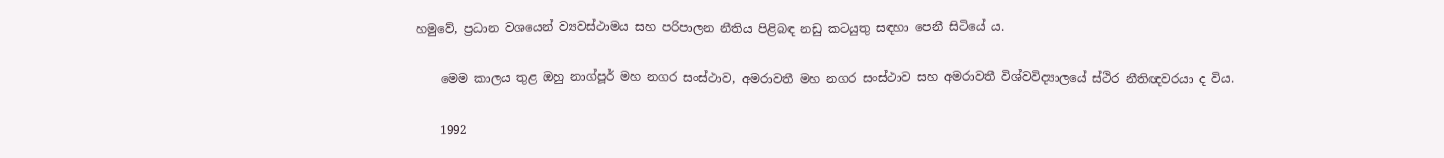හමුවේ, ප්‍රධාන වශයෙන් ව්‍යවස්ථාමය සහ පරිපාලන නීතිය පිළිබඳ නඩු කටයුතු සඳහා පෙනී සිටියේ ය.

    මෙම කාලය තුළ ඔහු නාග්පූර් මහ නගර සංස්ථාව, අමරාවතී මහ නගර සංස්ථාව සහ අමරාවතී විශ්වවිද්‍යාලයේ ස්ථිර නීතිඥවරයා ද විය.

    1992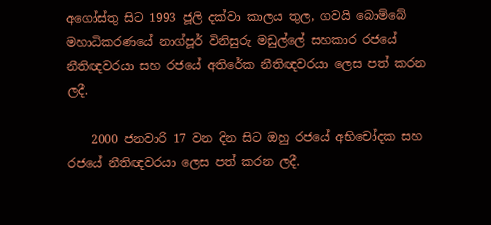අගෝස්තු සිට 1993 ජූලි දක්වා කාලය තුල, ගවයි බොම්බේ මහාධිකරණයේ නාග්පූර් විනිසුරු මඩුල්ලේ සහකාර රජයේ නීතිඥවරයා සහ රජයේ අතිරේක නීතිඥවරයා ලෙස පත් කරන ලදී.

    2000 ජනවාරි 17 වන දින සිට ඔහු රජයේ අභිචෝදක සහ රජයේ නීතිඥවරයා ලෙස පත් කරන ලදී.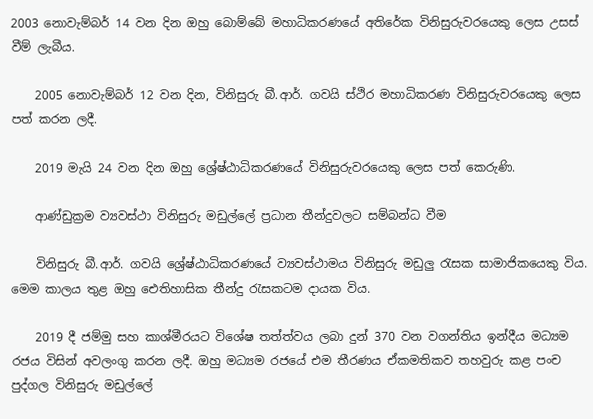2003 නොවැම්බර් 14 වන දින ඔහු බොම්බේ මහාධිකරණයේ අතිරේක විනිසුරුවරයෙකු ලෙස උසස් වීම් ලැබීය.

    2005 නොවැම්බර් 12 වන දින, විනිසුරු බී.ආර්. ගවයි ස්ථිර මහාධිකරණ විනිසුරුවරයෙකු ලෙස පත් කරන ලදී.

    2019 මැයි 24 වන දින ඔහු ශ්‍රේෂ්ඨාධිකරණයේ විනිසුරුවරයෙකු ලෙස පත් කෙරුණි.

    ආණ්ඩුක්‍රම ව්‍යවස්ථා විනිසුරු මඩුල්ලේ ප්‍රධාන තීන්දුවලට සම්බන්ධ වීම

    විනිසුරු බී.ආර්. ගවයි ශ්‍රේෂ්ඨාධිකරණයේ ව්‍යවස්ථාමය විනිසුරු මඩුලු රැසක සාමාජිකයෙකු විය. මෙම කාලය තුළ ඔහු ඓතිහාසික තීන්දු රැසකටම දායක විය.

    2019 දී ජම්මු සහ කාශ්මීරයට විශේෂ තත්ත්වය ලබා දුන් 370 වන වගන්තිය ඉන්දීය මධ්‍යම රජය විසින් අවලංගු කරන ලදී. ඔහු මධ්‍යම රජයේ එම තීරණය ඒකමතිකව තහවුරු කළ පංච පුද්ගල විනිසුරු මඩුල්ලේ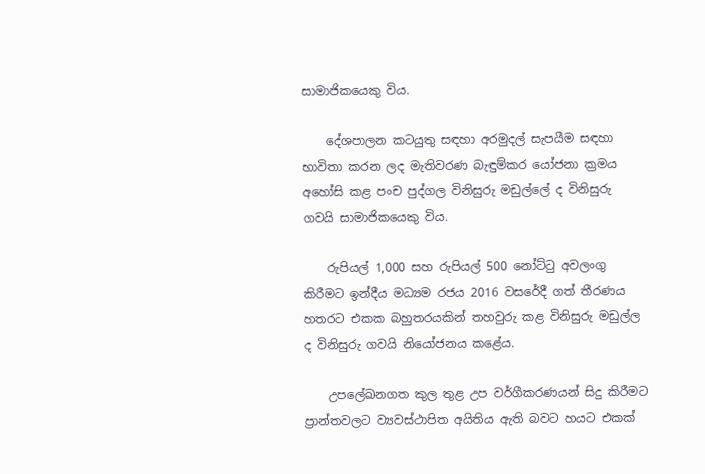සාමාජිකයෙකු විය.

    දේශපාලන කටයුතු සඳහා අරමුදල් සැපයීම සඳහා භාවිතා කරන ලද මැතිවරණ බැඳුම්කර යෝජනා ක්‍රමය අහෝසි කළ පංච පුද්ගල විනිසුරු මඩුල්ලේ ද විනිසුරු ගවයි සාමාජිකයෙකු විය.

    රුපියල් 1,000 සහ රුපියල් 500 නෝට්ටු අවලංගු කිරීමට ඉන්දීය මධ්‍යම රජය 2016 වසරේදී ගත් තීරණය හතරට එකක බහුතරයකින් තහවුරු කළ විනිසුරු මඩුල්ල ද විනිසුරු ගවයි නියෝජනය කළේය.

    උපලේඛනගත කුල තුළ උප වර්ගීකරණයන් සිදු කිරීමට ප්‍රාන්තවලට ව්‍යවස්ථාපිත අයිතිය ඇති බවට හයට එකක්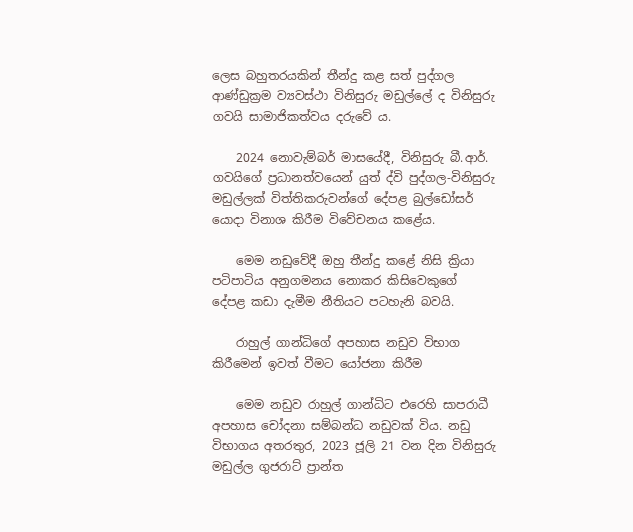ලෙස බහුතරයකින් තීන්දු කළ සත් පුද්ගල ආණ්ඩුක්‍රම ව්‍යවස්ථා විනිසුරු මඩුල්ලේ ද විනිසුරු ගවයි සාමාජිකත්වය දරුවේ ය.

    2024 නොවැම්බර් මාසයේදී, විනිසුරු බී.ආර්. ගවයිගේ ප්‍රධානත්වයෙන් යුත් ද්වි පුද්ගල-විනිසුරු මඩුල්ලක් විත්තිකරුවන්ගේ දේපළ බුල්ඩෝසර් යොදා විනාශ කිරීම විවේචනය කළේය.

    මෙම නඩුවේදී ඔහු තීන්දු කළේ නිසි ක්‍රියා පටිපාටිය අනුගමනය නොකර කිසිවෙකුගේ දේපළ කඩා දැමීම නීතියට පටහැනි බවයි.

    රාහුල් ගාන්ධිගේ අපහාස නඩුව විභාග කිරීමෙන් ඉවත් වීමට යෝජනා කිරීම

    මෙම නඩුව රාහුල් ගාන්ධිට එරෙහි සාපරාධී අපහාස චෝදනා සම්බන්ධ නඩුවක් විය. නඩු විභාගය අතරතුර, 2023 ජූලි 21 වන දින විනිසුරු මඩුල්ල ගුජරාට් ප්‍රාන්ත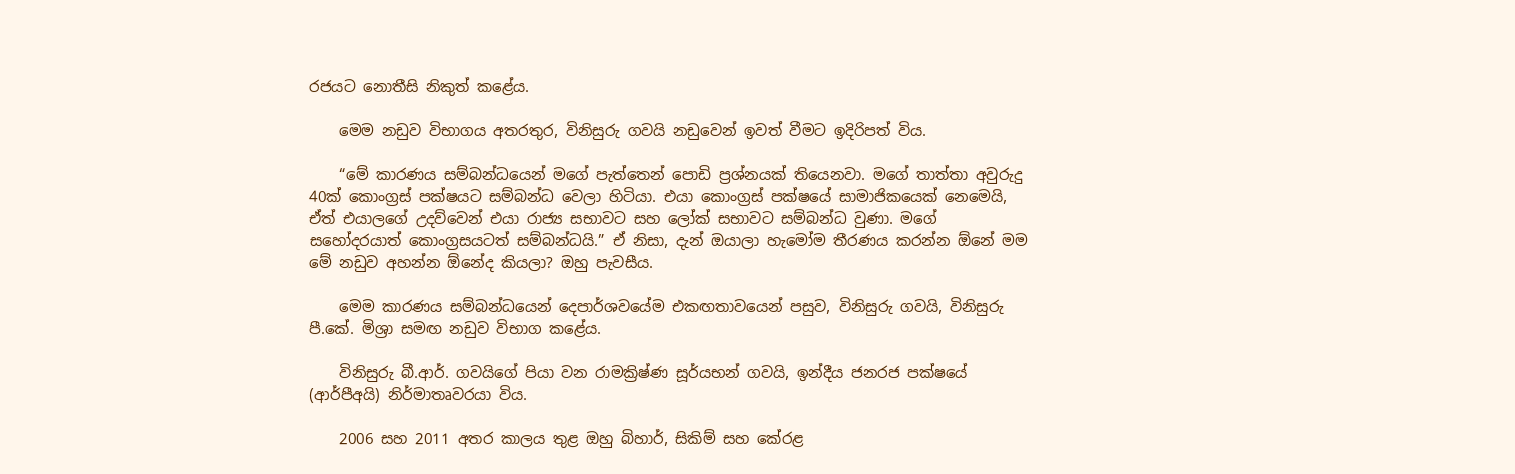රජයට නොතීසි නිකුත් කළේය.

    මෙම නඩුව විභාගය අතරතුර, විනිසුරු ගවයි නඩුවෙන් ඉවත් වීමට ඉදිරිපත් විය.

    “මේ කාරණය සම්බන්ධයෙන් මගේ පැත්තෙන් පොඩි ප්‍රශ්නයක් තියෙනවා. මගේ තාත්තා අවුරුදු 40ක් කොංග්‍රස් පක්ෂයට සම්බන්ධ වෙලා හිටියා. එයා කොංග්‍රස් පක්ෂයේ සාමාජිකයෙක් නෙමෙයි, ඒත් එයාලගේ උදව්වෙන් එයා රාජ්‍ය සභාවට සහ ලෝක් සභාවට සම්බන්ධ වුණා. මගේ සහෝදරයාත් කොංග්‍රසයටත් සම්බන්ධයි.” ඒ නිසා, දැන් ඔයාලා හැමෝම තීරණය කරන්න ඕනේ මම මේ නඩුව අහන්න ඕනේද කියලා? ඔහු පැවසීය.

    මෙම කාරණය සම්බන්ධයෙන් දෙපාර්ශවයේම එකඟතාවයෙන් පසුව, විනිසුරු ගවයි, විනිසුරු පී.කේ. මිශ්‍රා සමඟ නඩුව විභාග කළේය.

    විනිසුරු බී.ආර්. ගවයිගේ පියා වන රාමක්‍රිෂ්ණ සූර්යභන් ගවයි, ඉන්දීය ජනරජ පක්ෂයේ (ආර්පීඅයි) නිර්මාතෘවරයා විය.

    2006 සහ 2011 අතර කාලය තුළ ඔහු බිහාර්, සිකිම් සහ කේරළ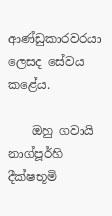ආණ්ඩුකාරවරයා ලෙසද සේවය කළේය.

    ඔහු ගවායි නාග්පූර්හි දීක්ෂභූමි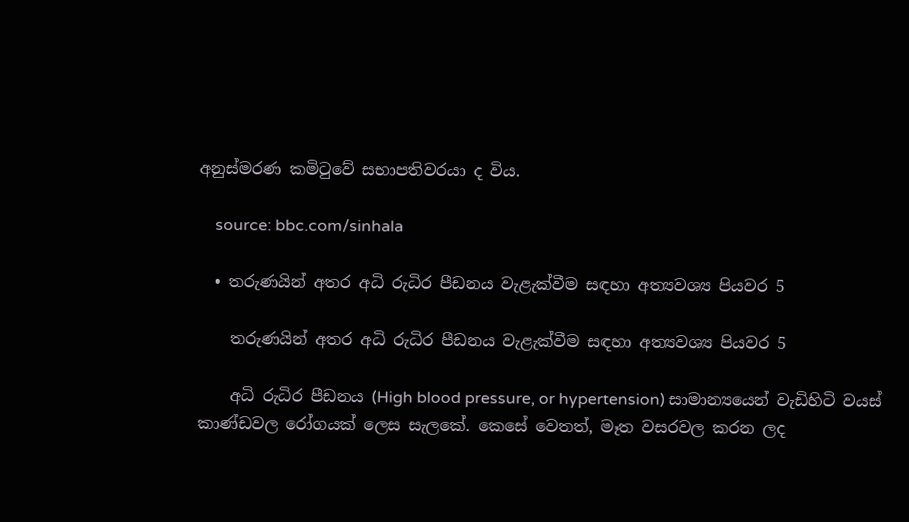අනුස්මරණ කමිටුවේ සභාපතිවරයා ද විය.

    source: bbc.com/sinhala

  • තරුණයින් අතර අධි රුධිර පීඩනය වැළැක්වීම සඳහා අත්‍යවශ්‍ය පියවර 5

    තරුණයින් අතර අධි රුධිර පීඩනය වැළැක්වීම සඳහා අත්‍යවශ්‍ය පියවර 5

    අධි රුධිර පීඩනය (High blood pressure, or hypertension) සාමාන්‍යයෙන් වැඩිහිටි වයස් කාණ්ඩවල රෝගයක් ලෙස සැලකේ. කෙසේ වෙතත්, මෑත වසරවල කරන ලද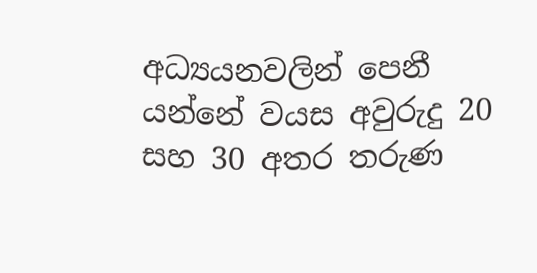අධ්‍යයනවලින් පෙනී යන්නේ වයස අවුරුදු 20 සහ 30 අතර තරුණ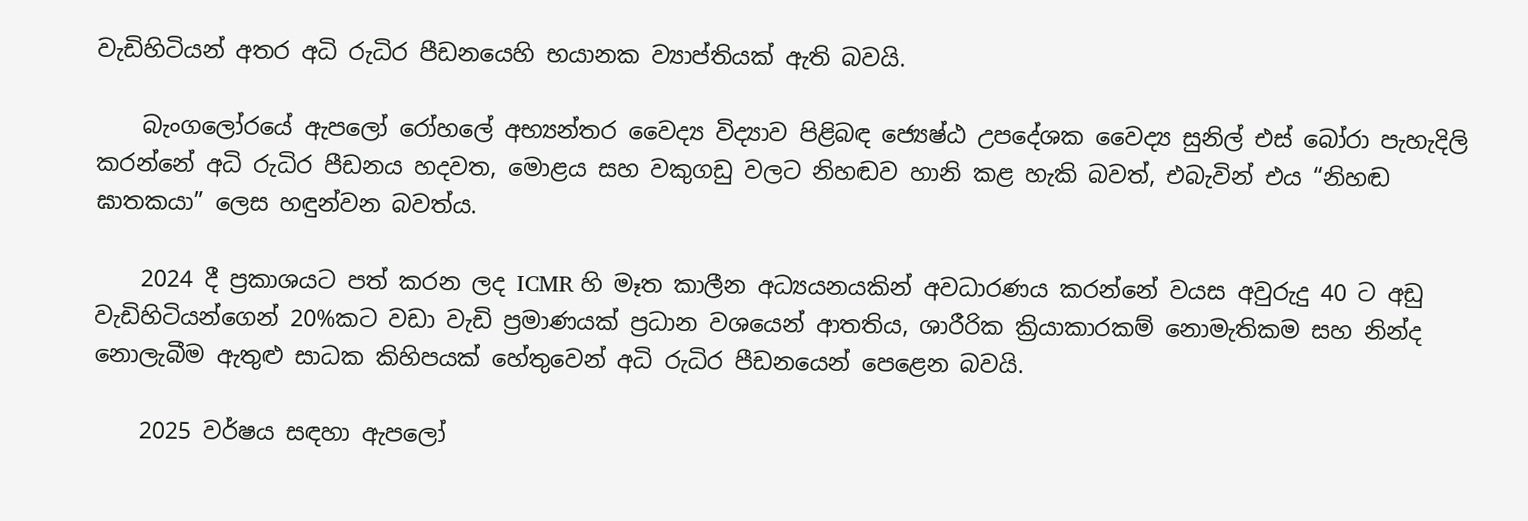වැඩිහිටියන් අතර අධි රුධිර පීඩනයෙහි භයානක ව්‍යාප්තියක් ඇති බවයි.

    බැංගලෝරයේ ඇපලෝ රෝහලේ අභ්‍යන්තර වෛද්‍ය විද්‍යාව පිළිබඳ ජ්‍යෙෂ්ඨ උපදේශක වෛද්‍ය සුනිල් එස් බෝරා පැහැදිලි කරන්නේ අධි රුධිර පීඩනය හදවත, මොළය සහ වකුගඩු වලට නිහඬව හානි කළ හැකි බවත්, එබැවින් එය “නිහඬ ඝාතකයා” ලෙස හඳුන්වන බවත්ය.

    2024 දී ප්‍රකාශයට පත් කරන ලද ICMR හි මෑත කාලීන අධ්‍යයනයකින් අවධාරණය කරන්නේ වයස අවුරුදු 40 ට අඩු වැඩිහිටියන්ගෙන් 20%කට වඩා වැඩි ප්‍රමාණයක් ප්‍රධාන වශයෙන් ආතතිය, ශාරීරික ක්‍රියාකාරකම් නොමැතිකම සහ නින්ද නොලැබීම ඇතුළු සාධක කිහිපයක් හේතුවෙන් අධි රුධිර පීඩනයෙන් පෙළෙන බවයි.

    2025 වර්ෂය සඳහා ඇපලෝ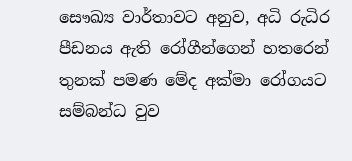සෞඛ්‍ය වාර්තාවට අනුව, අධි රුධිර පීඩනය ඇති රෝගීන්ගෙන් හතරෙන් තුනක් පමණ මේද අක්මා රෝගයට සම්බන්ධ වුව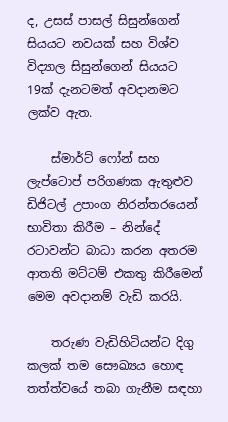ද, උසස් පාසල් සිසුන්ගෙන් සියයට නවයක් සහ විශ්ව විද්‍යාල සිසුන්ගෙන් සියයට 19ක් දැනටමත් අවදානමට ලක්ව ඇත.

    ස්මාර්ට් ෆෝන් සහ ලැප්ටොප් පරිගණක ඇතුළුව ඩිජිටල් උපාංග නිරන්තරයෙන් භාවිතා කිරීම – නින්දේ රටාවන්ට බාධා කරන අතරම ආතති මට්ටම් එකතු කිරීමෙන් මෙම අවදානම් වැඩි කරයි.

    තරුණ වැඩිහිටියන්ට දිගු කලක් තම සෞඛ්‍යය හොඳ තත්ත්වයේ තබා ගැනීම සඳහා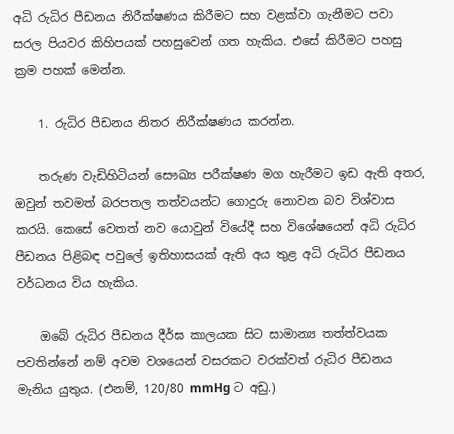අධි රුධිර පීඩනය නිරීක්ෂණය කිරීමට සහ වළක්වා ගැනීමට පවා සරල පියවර කිහිපයක් පහසුවෙන් ගත හැකිය. එසේ කිරීමට පහසු ක්‍රම පහක් මෙන්න.

    1. රුධිර පීඩනය නිතර නිරීක්ෂණය කරන්න.

    තරුණ වැඩිහිටියන් සෞඛ්‍ය පරීක්ෂණ මග හැරීමට ඉඩ ඇති අතර, ඔවුන් තවමත් බරපතල තත්වයන්ට ගොදුරු නොවන බව විශ්වාස කරයි. කෙසේ වෙතත් නව යොවුන් වියේදී සහ විශේෂයෙන් අධි රුධිර පීඩනය පිළිබඳ පවුලේ ඉතිහාසයක් ඇති අය තුළ අධි රුධිර පීඩනය වර්ධනය විය හැකිය.

    ඔබේ රුධිර පීඩනය දීර්ඝ කාලයක සිට සාමාන්‍ය තත්ත්වයක පවතින්නේ නම් අවම වශයෙන් වසරකට වරක්වත් රුධිර පීඩනය මැනිය යුතුය. (එනම්, 120/80 mmHg ට අඩු.)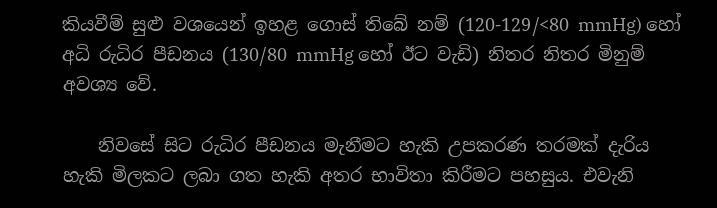කියවීම් සුළු වශයෙන් ඉහළ ගොස් තිබේ නම් (120-129/<80 mmHg) හෝ අධි රුධිර පීඩනය (130/80 mmHg හෝ ඊට වැඩි) නිතර නිතර මිනුම් අවශ්‍ය වේ.

    නිවසේ සිට රුධිර පීඩනය මැනීමට හැකි උපකරණ තරමක් දැරිය හැකි මිලකට ලබා ගත හැකි අතර භාවිතා කිරීමට පහසුය. එවැනි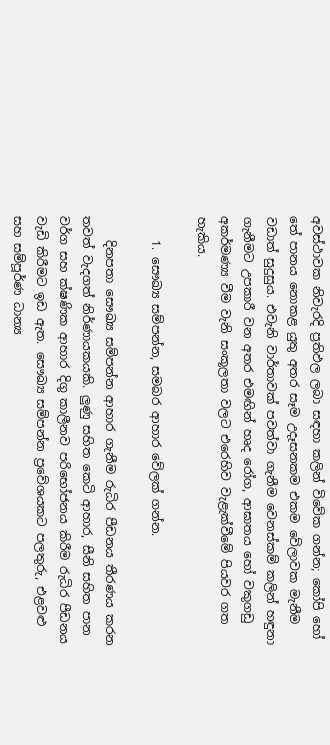අවස්ථාවක නිවැරදි ප්‍රතිඵල ලබා සඳහා කලින් විවේක ගන්න; කෝපි හෝ තේ පානය නොකළ යුතු අතර සෑම උදෑසනකම එකම වේලාවක මැනීම වඩාත් සුදුසුය. එවැනි වාර්තාවක් පවත්වා ගැනීම වෙනස්කම් කලින් හඳුනා ගැනීමට උපකාරී වන අතර එමඟින් හෘද රෝග, ආඝාතය හෝ වකුගඩු අකර්මණ්‍ය වීම වැනි සංකූලතා වලට එරෙහිව වැළැක්වීමේ පියවර ගත හැකිය.

    1. සෞඛ්‍ය සම්පන්න, සමබර ආහාර වේලක් ගන්න.

    දිනපතා සෞඛ්‍ය සම්පන්න ආහාර ගැනීම රුධිර පීඩනය තීරණය කරන තවත් වැදගත් නිර්ණායකයකි. ලුණු සහිත කෙටි ආහාර, සීනි සහිත පාන වර්ග සහ ක්ෂණික ආහාර දිගු කාලීනව පරිභෝජනය කිරීම රුධිර පීඩනය වැඩි කිරීමට ඉඩ ඇත. සෞඛ්‍ය සම්පන්න ප්‍රවේශයකට පලතුරු, එළවළු සහ සම්පූර්ණ ධාන්‍ය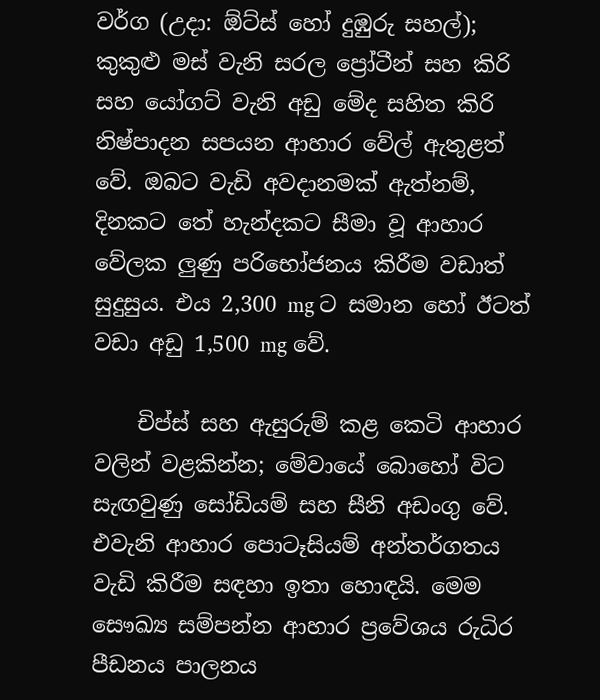වර්ග (උදා: ඕට්ස් හෝ දුඹුරු සහල්); කුකුළු මස් වැනි සරල ප්‍රෝටීන් සහ කිරි සහ යෝගට් වැනි අඩු මේද සහිත කිරි නිෂ්පාදන සපයන ආහාර වේල් ඇතුළත් වේ. ඔබට වැඩි අවදානමක් ඇත්නම්, දිනකට තේ හැන්දකට සීමා වූ ආහාර වේලක ලුණු පරිභෝජනය කිරීම වඩාත් සුදුසුය. එය 2,300 mg ට සමාන හෝ ඊටත් වඩා අඩු 1,500 mg වේ.

    චිප්ස් සහ ඇසුරුම් කළ කෙටි ආහාර වලින් වළකින්න; මේවායේ බොහෝ විට සැඟවුණු සෝඩියම් සහ සීනි අඩංගු වේ. එවැනි ආහාර පොටෑසියම් අන්තර්ගතය වැඩි කිරීම සඳහා ඉතා හොඳයි. මෙම සෞඛ්‍ය සම්පන්න ආහාර ප්‍රවේශය රුධිර පීඩනය පාලනය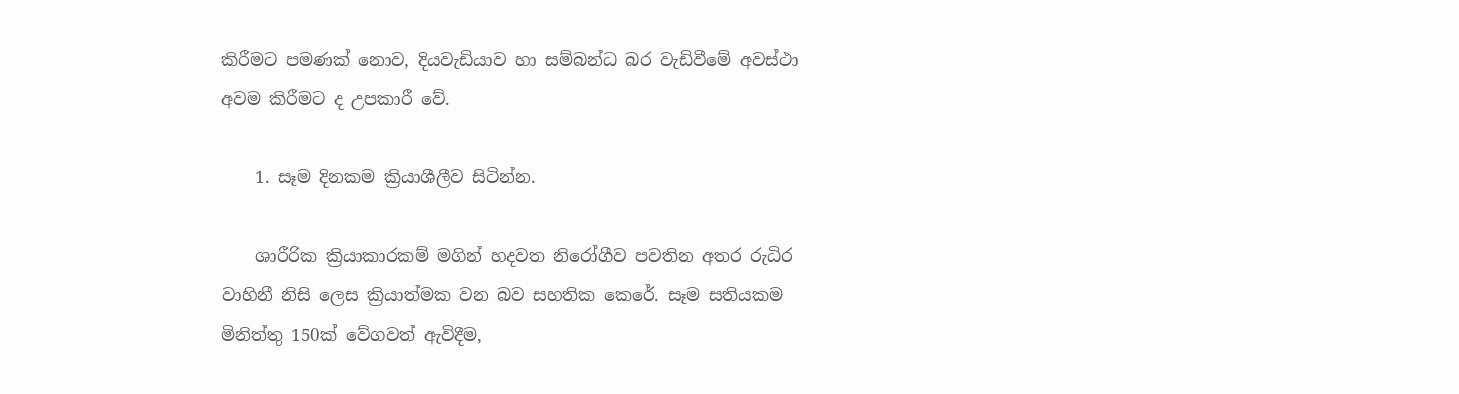කිරීමට පමණක් නොව, දියවැඩියාව හා සම්බන්ධ බර වැඩිවීමේ අවස්ථා අවම කිරීමට ද උපකාරී වේ.

    1. සෑම දිනකම ක්‍රියාශීලීව සිටින්න.

    ශාරීරික ක්‍රියාකාරකම් මගින් හදවත නිරෝගීව පවතින අතර රුධිර වාහිනී නිසි ලෙස ක්‍රියාත්මක වන බව සහතික කෙරේ. සෑම සතියකම මිනිත්තු 150ක් වේගවත් ඇවිදීම,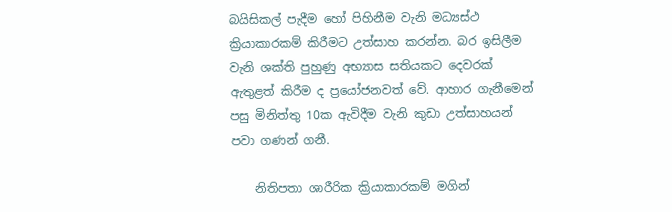බයිසිකල් පැදීම හෝ පිහිනීම වැනි මධ්‍යස්ථ ක්‍රියාකාරකම් කිරීමට උත්සාහ කරන්න. බර ඉසිලීම වැනි ශක්ති පුහුණු අභ්‍යාස සතියකට දෙවරක් ඇතුළත් කිරීම ද ප්‍රයෝජනවත් වේ. ආහාර ගැනීමෙන් පසු මිනිත්තු 10ක ඇවිදීම වැනි කුඩා උත්සාහයන් පවා ගණන් ගනී.

    නිතිපතා ශාරීරික ක්‍රියාකාරකම් මගින්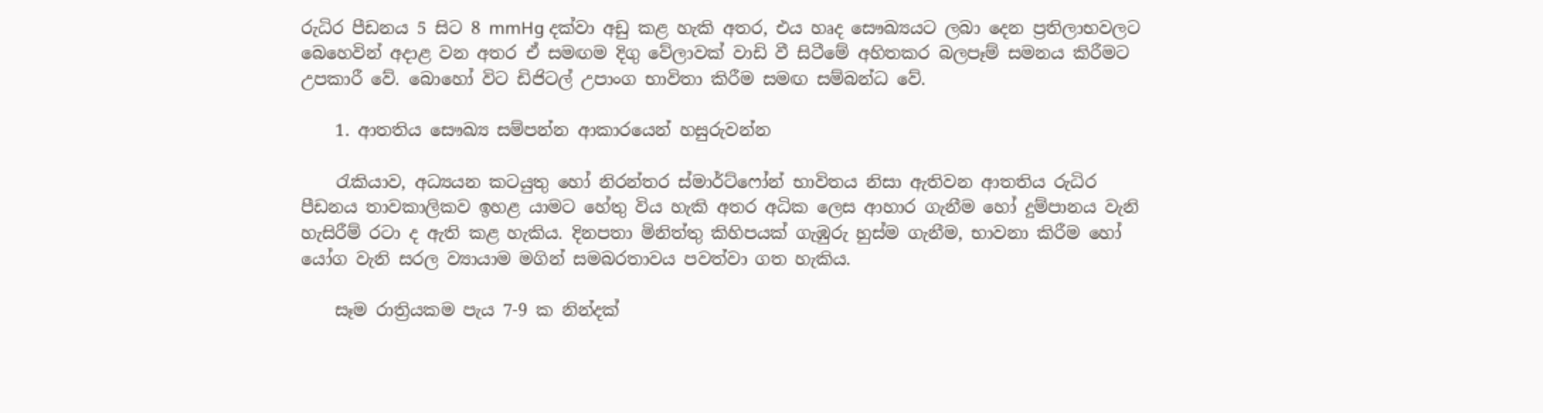රුධිර පීඩනය 5 සිට 8 mmHg දක්වා අඩු කළ හැකි අතර, එය හෘද සෞඛ්‍යයට ලබා දෙන ප්‍රතිලාභවලට බෙහෙවින් අදාළ වන අතර ඒ සමඟම දිගු වේලාවක් වාඩි වී සිටීමේ අහිතකර බලපෑම් සමනය කිරීමට උපකාරී වේ. බොහෝ විට ඩිජිටල් උපාංග භාවිතා කිරීම සමඟ සම්බන්ධ වේ.

    1. ආතතිය සෞඛ්‍ය සම්පන්න ආකාරයෙන් හසුරුවන්න

    රැකියාව, අධ්‍යයන කටයුතු හෝ නිරන්තර ස්මාර්ට්ෆෝන් භාවිතය නිසා ඇතිවන ආතතිය රුධිර පීඩනය තාවකාලිකව ඉහළ යාමට හේතු විය හැකි අතර අධික ලෙස ආහාර ගැනීම හෝ දුම්පානය වැනි හැසිරීම් රටා ද ඇති කළ හැකිය. දිනපතා මිනිත්තු කිහිපයක් ගැඹුරු හුස්ම ගැනීම, භාවනා කිරීම හෝ යෝග වැනි සරල ව්‍යායාම මගින් සමබරතාවය පවත්වා ගත හැකිය.

    සෑම රාත්‍රියකම පැය 7-9 ක නින්දක්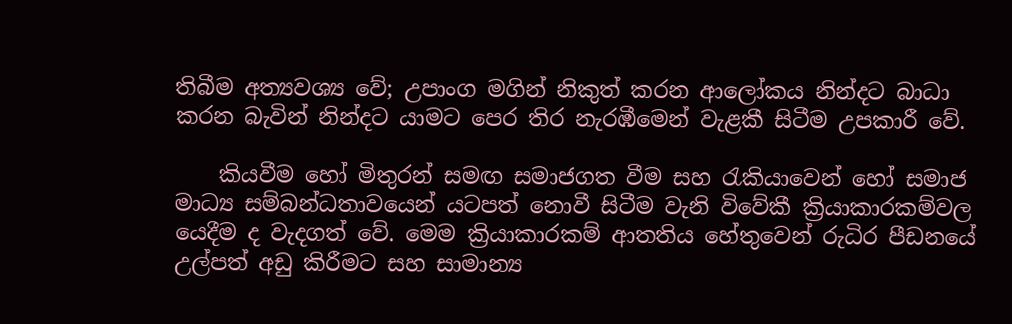තිබීම අත්‍යවශ්‍ය වේ; උපාංග මගින් නිකුත් කරන ආලෝකය නින්දට බාධා කරන බැවින් නින්දට යාමට පෙර තිර නැරඹීමෙන් වැළකී සිටීම උපකාරී වේ.

    කියවීම හෝ මිතුරන් සමඟ සමාජගත වීම සහ රැකියාවෙන් හෝ සමාජ මාධ්‍ය සම්බන්ධතාවයෙන් යටපත් නොවී සිටීම වැනි විවේකී ක්‍රියාකාරකම්වල යෙදීම ද වැදගත් වේ. මෙම ක්‍රියාකාරකම් ආතතිය හේතුවෙන් රුධිර පීඩනයේ උල්පත් අඩු කිරීමට සහ සාමාන්‍ය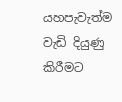යහපැවැත්ම වැඩි දියුණු කිරීමට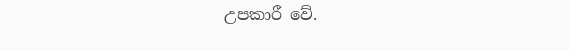උපකාරී වේ.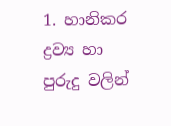1. හානිකර ද්‍රව්‍ය හා පුරුදු වලින්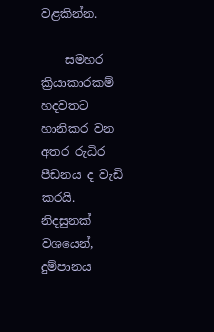වළකින්න.

    සමහර ක්‍රියාකාරකම් හදවතට හානිකර වන අතර රුධිර පීඩනය ද වැඩි කරයි. නිදසුනක් වශයෙන්, දුම්පානය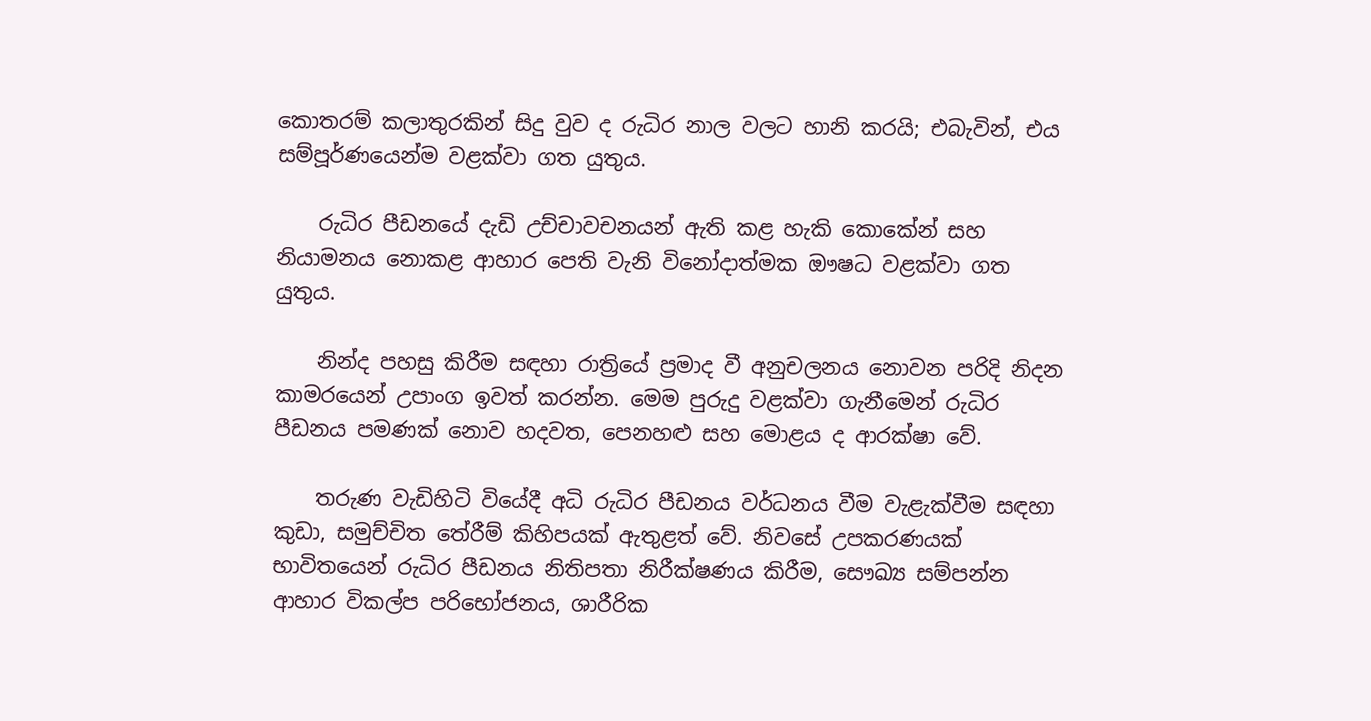කොතරම් කලාතුරකින් සිදු වුව ද රුධිර නාල වලට හානි කරයි; එබැවින්, එය සම්පූර්ණයෙන්ම වළක්වා ගත යුතුය.

    රුධිර පීඩනයේ දැඩි උච්චාවචනයන් ඇති කළ හැකි කොකේන් සහ නියාමනය නොකළ ආහාර පෙති වැනි විනෝදාත්මක ඖෂධ වළක්වා ගත යුතුය.

    නින්ද පහසු කිරීම සඳහා රාත්‍රියේ ප්‍රමාද වී අනුචලනය නොවන පරිදි නිදන කාමරයෙන් උපාංග ඉවත් කරන්න. මෙම පුරුදු වළක්වා ගැනීමෙන් රුධිර පීඩනය පමණක් නොව හදවත, පෙනහළු සහ මොළය ද ආරක්ෂා වේ.

    තරුණ වැඩිහිටි වියේදී අධි රුධිර පීඩනය වර්ධනය වීම වැළැක්වීම සඳහා කුඩා, සමුච්චිත තේරීම් කිහිපයක් ඇතුළත් වේ. නිවසේ උපකරණයක් භාවිතයෙන් රුධිර පීඩනය නිතිපතා නිරීක්ෂණය කිරීම, සෞඛ්‍ය සම්පන්න ආහාර විකල්ප පරිභෝජනය, ශාරීරික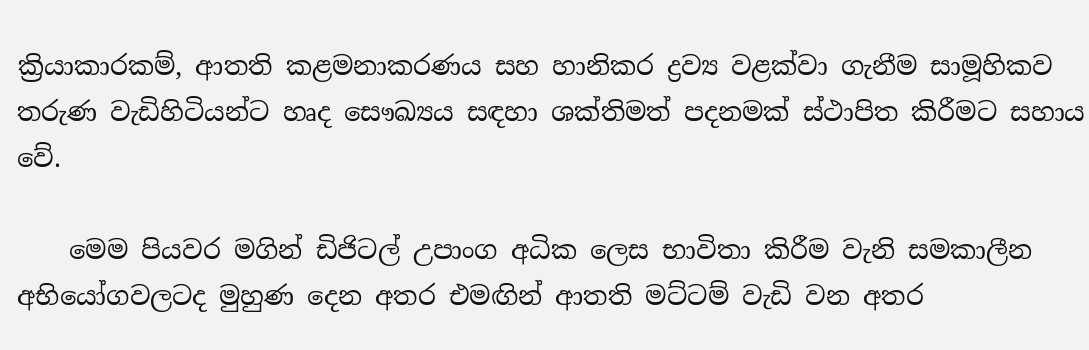ක්‍රියාකාරකම්, ආතති කළමනාකරණය සහ හානිකර ද්‍රව්‍ය වළක්වා ගැනීම සාමූහිකව තරුණ වැඩිහිටියන්ට හෘද සෞඛ්‍යය සඳහා ශක්තිමත් පදනමක් ස්ථාපිත කිරීමට සහාය වේ.

    මෙම පියවර මගින් ඩිජිටල් උපාංග අධික ලෙස භාවිතා කිරීම වැනි සමකාලීන අභියෝගවලටද මුහුණ දෙන අතර එමඟින් ආතති මට්ටම් වැඩි වන අතර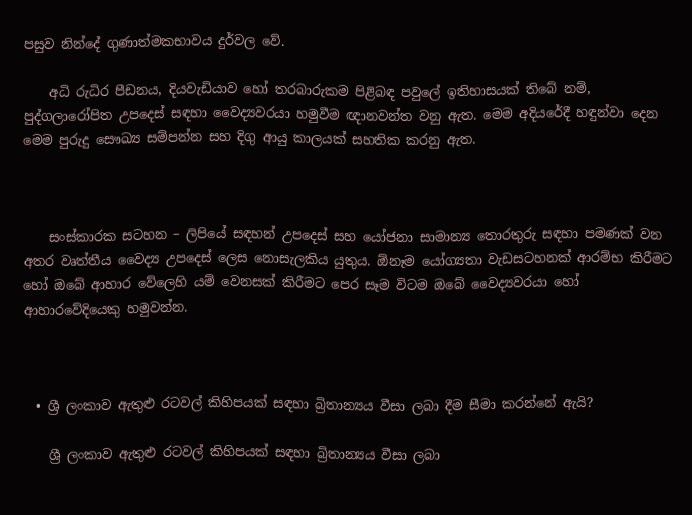පසුව නින්දේ ගුණාත්මකභාවය දුර්වල වේ.

    අධි රුධිර පීඩනය, දියවැඩියාව හෝ තරබාරුකම පිළිබඳ පවුලේ ඉතිහාසයක් තිබේ නම්, පුද්ගලාරෝපිත උපදෙස් සඳහා වෛද්‍යවරයා හමුවීම ඥානවන්ත වනු ඇත. මෙම අදියරේදී හඳුන්වා දෙන මෙම පුරුදු සෞඛ්‍ය සම්පන්න සහ දිගු ආයු කාලයක් සහතික කරනු ඇත.



    සංස්කාරක සටහන – ලිපියේ සඳහන් උපදෙස් සහ යෝජනා සාමාන්‍ය තොරතුරු සඳහා පමණක් වන අතර වෘත්තීය වෛද්‍ය උපදෙස් ලෙස නොසැලකිය යුතුය. ඕනෑම යෝග්‍යතා වැඩසටහනක් ආරම්භ කිරීමට හෝ ඔබේ ආහාර වේලෙහි යම් වෙනසක් කිරීමට පෙර සෑම විටම ඔබේ වෛද්‍යවරයා හෝ ආහාරවේදියෙකු හමුවන්න.



  • ශ්‍රී ලංකාව ඇතුළු රටවල් කිහිපයක් සඳහා බ්‍රිතාන්‍යය වීසා ලබා දීම සීමා කරන්නේ ඇයි?

    ශ්‍රී ලංකාව ඇතුළු රටවල් කිහිපයක් සඳහා බ්‍රිතාන්‍යය වීසා ලබා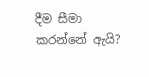දීම සීමා කරන්නේ ඇයි?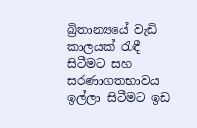බ්‍රිතාන්‍යයේ වැඩි කාලයක් රැඳී සිටීමට සහ සරණාගතභාවය ඉල්ලා සිටීමට ඉඩ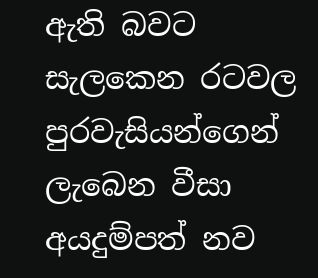ඇති බවට සැලකෙන රටවල පුරවැසියන්ගෙන් ලැබෙන වීසා අයදුම්පත් නව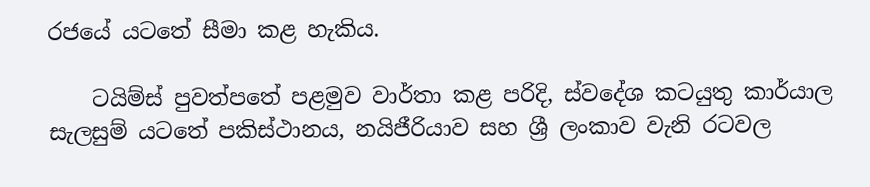රජයේ යටතේ සීමා කළ හැකිය.

    ටයිම්ස් පුවත්පතේ පළමුව වාර්තා කළ පරිදි, ස්වදේශ කටයුතු කාර්යාල සැලසුම් යටතේ පකිස්ථානය, නයිජීරියාව සහ ශ්‍රී ලංකාව වැනි රටවල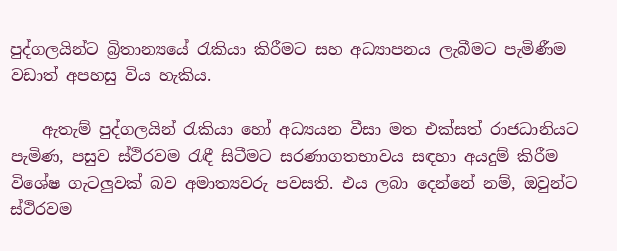පුද්ගලයින්ට බ්‍රිතාන්‍යයේ රැකියා කිරීමට සහ අධ්‍යාපනය ලැබීමට පැමිණීම වඩාත් අපහසු විය හැකිය.

    ඇතැම් පුද්ගලයින් රැකියා හෝ අධ්‍යයන වීසා මත එක්සත් රාජධානියට පැමිණ, පසුව ස්ථිරවම රැඳී සිටීමට සරණාගතභාවය සඳහා අයදුම් කිරීම විශේෂ ගැටලුවක් බව අමාත්‍යවරු පවසති. එය ලබා දෙන්නේ නම්, ඔවුන්ට ස්ථිරවම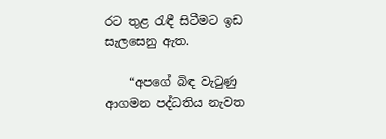රට තුළ රැඳී සිටීමට ඉඩ සැලසෙනු ඇත.

    “අපගේ බිඳ වැටුණු ආගමන පද්ධතිය නැවත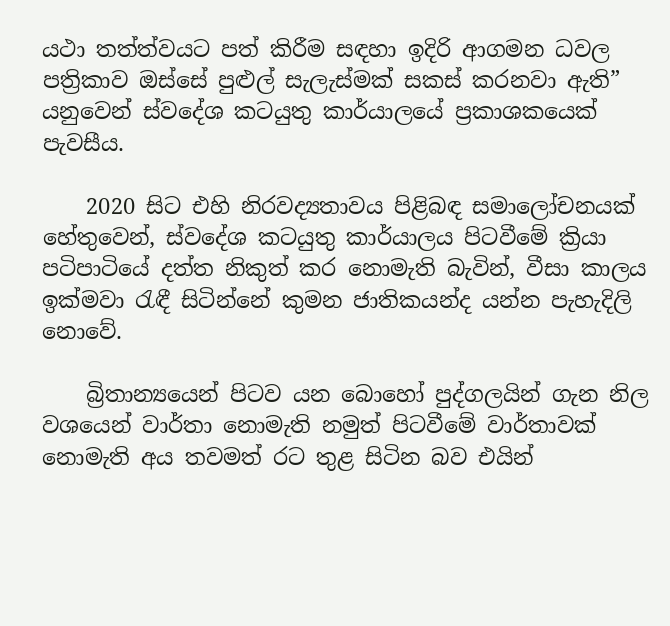යථා තත්ත්වයට පත් කිරීම සඳහා ඉදිරි ආගමන ධවල පත්‍රිකාව ඔස්සේ පුළුල් සැලැස්මක් සකස් කරනවා ඇති” යනුවෙන් ස්වදේශ කටයුතු කාර්යාලයේ ප්‍රකාශකයෙක් පැවසීය.

    2020 සිට එහි නිරවද්‍යතාවය පිළිබඳ සමාලෝචනයක් හේතුවෙන්, ස්වදේශ කටයුතු කාර්යාලය පිටවීමේ ක්‍රියා පටිපාටියේ දත්ත නිකුත් කර නොමැති බැවින්, වීසා කාලය ඉක්මවා රැඳී සිටින්නේ කුමන ජාතිකයන්ද යන්න පැහැදිලි නොවේ.

    බ්‍රිතාන්‍යයෙන් පිටව යන බොහෝ පුද්ගලයින් ගැන නිල වශයෙන් වාර්තා නොමැති නමුත් පිටවීමේ වාර්තාවක් නොමැති අය තවමත් රට තුළ සිටින බව එයින්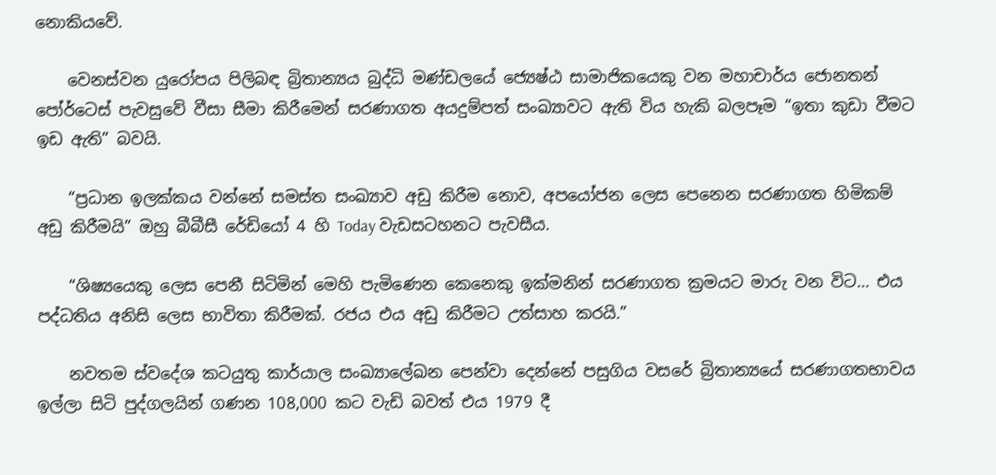නොකියවේ.

    වෙනස්වන යුරෝපය පිලිබඳ බ්‍රිතාන්‍යය බුද්ධි මණ්ඩලයේ ජ්‍යෙෂ්ඨ සාමාජිකයෙකු වන මහාචාර්ය ජොනතන් පෝර්ටෙස් පැවසුවේ වීසා සීමා කිරීමෙන් සරණාගත අයදුම්පත් සංඛ්‍යාවට ඇති විය හැකි බලපෑම “ඉතා කුඩා වීමට ඉඩ ඇති” බවයි.

    “ප්‍රධාන ඉලක්කය වන්නේ සමස්ත සංඛ්‍යාව අඩු කිරීම නොව, අපයෝජන ලෙස පෙනෙන සරණාගත හිමිකම් අඩු කිරීමයි” ඔහු බීබීසී රේඩියෝ 4 හි Today වැඩසටහනට පැවසීය.

    “ශිෂ්‍යයෙකු ලෙස පෙනී සිටිමින් මෙහි පැමිණෙන කෙනෙකු ඉක්මනින් සරණාගත ක්‍රමයට මාරු වන විට… එය පද්ධතිය අනිසි ලෙස භාවිතා කිරීමක්. රජය එය අඩු කිරීමට උත්සාහ කරයි.”

    නවතම ස්වදේශ කටයුතු කාර්යාල සංඛ්‍යාලේඛන පෙන්වා දෙන්නේ පසුගිය වසරේ බ්‍රිතාන්‍යයේ සරණාගතභාවය ඉල්ලා සිටි පුද්ගලයින් ගණන 108,000 කට වැඩි බවත් එය 1979 දී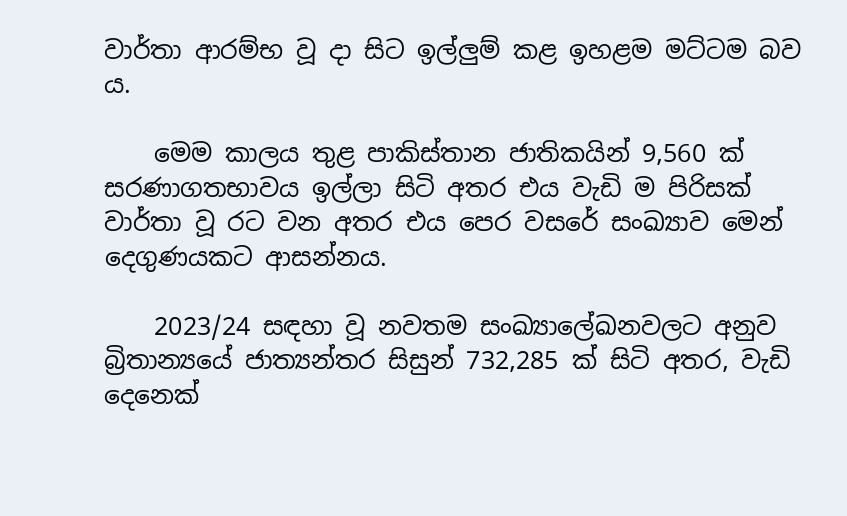වාර්තා ආරම්භ වූ දා සිට ඉල්ලුම් කළ ඉහළම මට්ටම බව ය.

    මෙම කාලය තුළ පාකිස්තාන ජාතිකයින් 9,560 ක් සරණාගතභාවය ඉල්ලා සිටි අතර එය වැඩි ම පිරිසක් වාර්තා වූ රට වන අතර එය පෙර වසරේ සංඛ්‍යාව මෙන් දෙගුණයකට ආසන්නය.

    2023/24 සඳහා වූ නවතම සංඛ්‍යාලේඛනවලට අනුව බ්‍රිතාන්‍යයේ ජාත්‍යන්තර සිසුන් 732,285 ක් සිටි අතර, වැඩි දෙනෙක්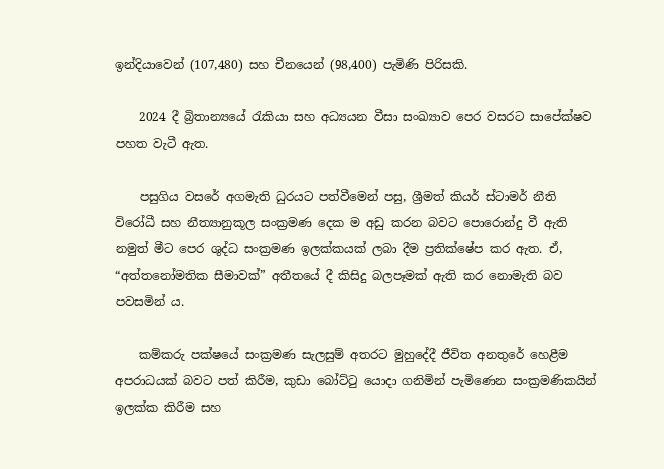ඉන්දියාවෙන් (107,480) සහ චීනයෙන් (98,400) පැමිණි පිරිසකි.

    2024 දී බ්‍රිතාන්‍යයේ රැකියා සහ අධ්‍යයන වීසා සංඛ්‍යාව පෙර වසරට සාපේක්ෂව පහත වැටී ඇත.

    පසුගිය වසරේ අගමැති ධුරයට පත්වීමෙන් පසු, ශ්‍රීමත් කියර් ස්ටාමර් නීති විරෝධී සහ නීත්‍යානුකූල සංක්‍රමණ දෙක ම අඩු කරන බවට පොරොන්දු වී ඇති නමුත් මීට පෙර ශුද්ධ සංක්‍රමණ ඉලක්කයක් ලබා දීම ප්‍රතික්ෂේප කර ඇත. ඒ, “අත්තනෝමතික සීමාවක්” අතීතයේ දී කිසිදු බලපෑමක් ඇති කර නොමැති බව පවසමින් ය.

    කම්කරු පක්ෂයේ සංක්‍රමණ සැලසුම් අතරට මුහුදේදී ජීවිත අනතුරේ හෙළීම අපරාධයක් බවට පත් කිරීම, කුඩා බෝට්ටු යොදා ගනිමින් පැමිණෙන සංක්‍රමණිකයින් ඉලක්ක කිරීම සහ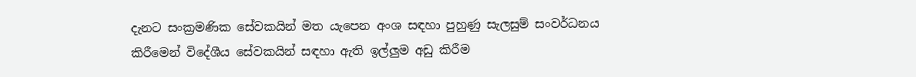දැනට සංක්‍රමණික සේවකයින් මත යැපෙන අංශ සඳහා පුහුණු සැලසුම් සංවර්ධනය කිරීමෙන් විදේශීය සේවකයින් සඳහා ඇති ඉල්ලුම අඩු කිරීම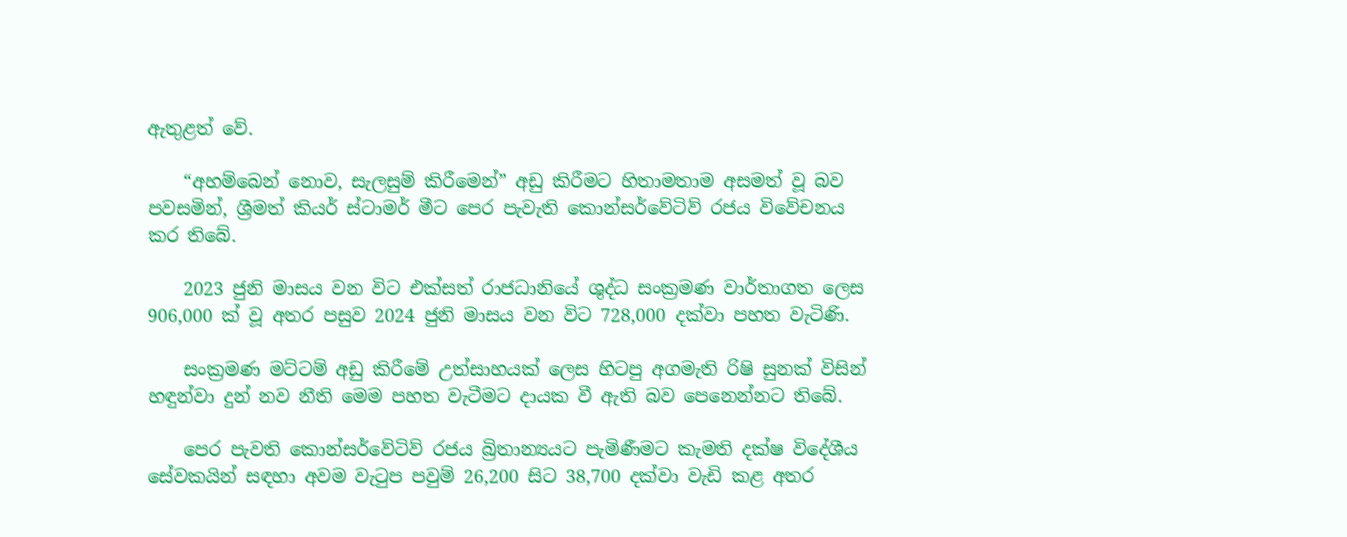ඇතුළත් වේ.

    “අහම්බෙන් නොව, සැලසුම් කිරීමෙන්” අඩු කිරීමට හිතාමතාම අසමත් වූ බව පවසමින්, ශ්‍රීමත් කියර් ස්ටාමර් මීට පෙර පැවැති කොන්සර්වේටිව් රජය විවේචනය කර තිබේ.

    2023 ජුනි මාසය වන විට එක්සත් රාජධානියේ ශුද්ධ සංක්‍රමණ වාර්තාගත ලෙස 906,000 ක් වූ අතර පසුව 2024 ජුනි මාසය වන විට 728,000 දක්වා පහත වැටිණි.

    සංක්‍රමණ මට්ටම් අඩු කිරීමේ උත්සාහයක් ලෙස හිටපු අගමැති රිෂි සුනක් විසින් හඳුන්වා දුන් නව නීති මෙම පහත වැටීමට දායක වී ඇති බව පෙනෙන්නට තිබේ.

    පෙර පැවති කොන්සර්වේටිව් රජය බ්‍රිතාන්‍යයට පැමිණීමට කැමති දක්ෂ විදේශීය සේවකයින් සඳහා අවම වැටුප පවුම් 26,200 සිට 38,700 දක්වා වැඩි කළ අතර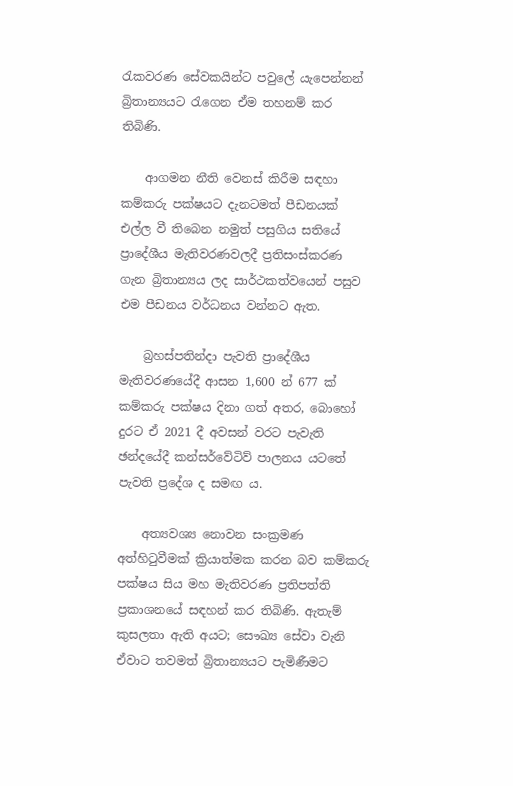රැකවරණ සේවකයින්ට පවුලේ යැපෙන්නන් බ්‍රිතාන්‍යයට රැගෙන ඒම තහනම් කර තිබිණි.

    ආගමන නීති වෙනස් කිරීම සඳහා කම්කරු පක්ෂයට දැනටමත් පීඩනයක් එල්ල වී තිබෙන නමුත් පසුගිය සතියේ ප්‍රාදේශීය මැතිවරණවලදී ප්‍රතිසංස්කරණ ගැන බ්‍රිතාන්‍යය ලද සාර්ථකත්වයෙන් පසුව එම පීඩනය වර්ධනය වන්නට ඇත.

    බ්‍රහස්පතින්දා පැවති ප්‍රාදේශීය මැතිවරණයේදී ආසන 1,600 න් 677 ක් කම්කරු පක්ෂය දිනා ගත් අතර, බොහෝ දුරට ඒ 2021 දී අවසන් වරට පැවැති ඡන්දයේදී කන්සර්වේටිව් පාලනය යටතේ පැවති ප්‍රදේශ ද සමඟ ය.

    අත්‍යවශ්‍ය නොවන සංක්‍රමණ අත්හිටුවීමක් ක්‍රියාත්මක කරන බව කම්කරු පක්ෂය සිය මහ මැතිවරණ ප්‍රතිපත්ති ප්‍රකාශනයේ සඳහන් කර තිබිණි. ඇතැම් කුසලතා ඇති අයට; සෞඛ්‍ය සේවා වැනි ඒවාට තවමත් බ්‍රිතාන්‍යයට පැමිණීමට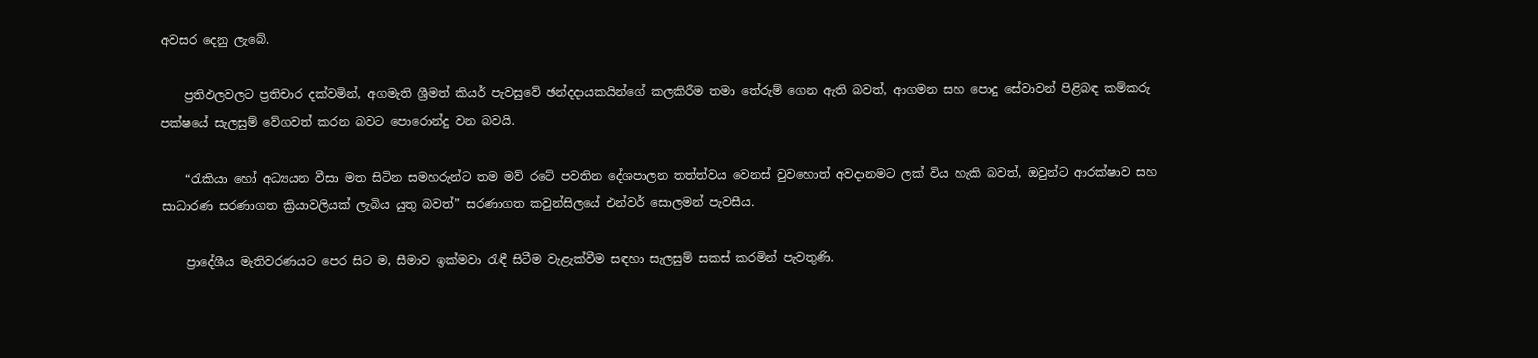අවසර දෙනු ලැබේ.

    ප්‍රතිඵලවලට ප්‍රතිචාර දක්වමින්, අගමැති ශ්‍රීමත් කියර් පැවසුවේ ඡන්දදායකයින්ගේ කලකිරීම තමා තේරුම් ගෙන ඇති බවත්, ආගමන සහ පොදු සේවාවන් පිළිබඳ කම්කරු පක්ෂයේ සැලසුම් වේගවත් කරන බවට පොරොන්දු වන බවයි.

    “රැකියා හෝ අධ්‍යයන වීසා මත සිටින සමහරුන්ට තම මව් රටේ පවතින දේශපාලන තත්ත්වය වෙනස් වුවහොත් අවදානමට ලක් විය හැකි බවත්, ඔවුන්ට ආරක්ෂාව සහ සාධාරණ සරණාගත ක්‍රියාවලියක් ලැබිය යුතු බවත්” සරණාගත කවුන්සිලයේ එන්වර් සොලමන් පැවසීය.

    ප්‍රාදේශීය මැතිවරණයට පෙර සිට ම, සීමාව ඉක්මවා රැඳී සිටීම වැළැක්වීම සඳහා සැලසුම් සකස් කරමින් පැවතුණි.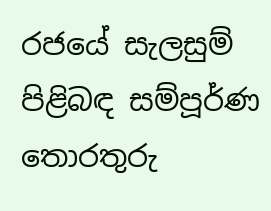රජයේ සැලසුම් පිළිබඳ සම්පූර්ණ තොරතුරු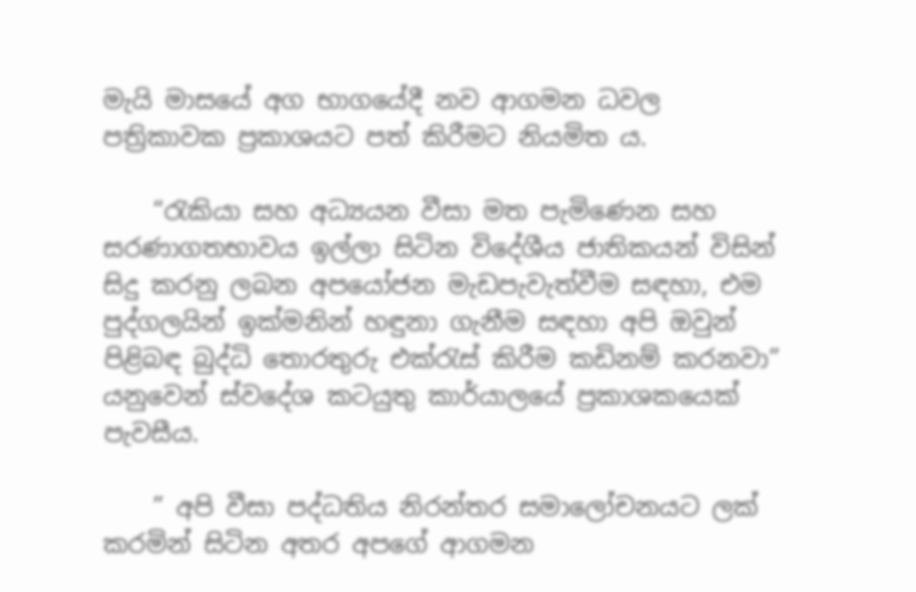මැයි මාසයේ අග භාගයේදී නව ආගමන ධවල පත්‍රිකාවක ප්‍රකාශයට පත් කිරීමට නියමිත ය.

    “රැකියා සහ අධ්‍යයන වීසා මත පැමිණෙන සහ සරණාගතභාවය ඉල්ලා සිටින විදේශීය ජාතිකයන් විසින් සිදු කරනු ලබන අපයෝජන මැඩපැවැත්වීම සඳහා, එම පුද්ගලයින් ඉක්මනින් හඳුනා ගැනීම සඳහා අපි ඔවුන් පිළිබඳ බුද්ධි තොරතුරු එක්රැස් කිරීම කඩිනම් කරනවා” යනුවෙන් ස්වදේශ කටයුතු කාර්යාලයේ ප්‍රකාශකයෙක් පැවසීය.

    ” අපි වීසා පද්ධතිය නිරන්තර සමාලෝචනයට ලක් කරමින් සිටින අතර අපගේ ආගමන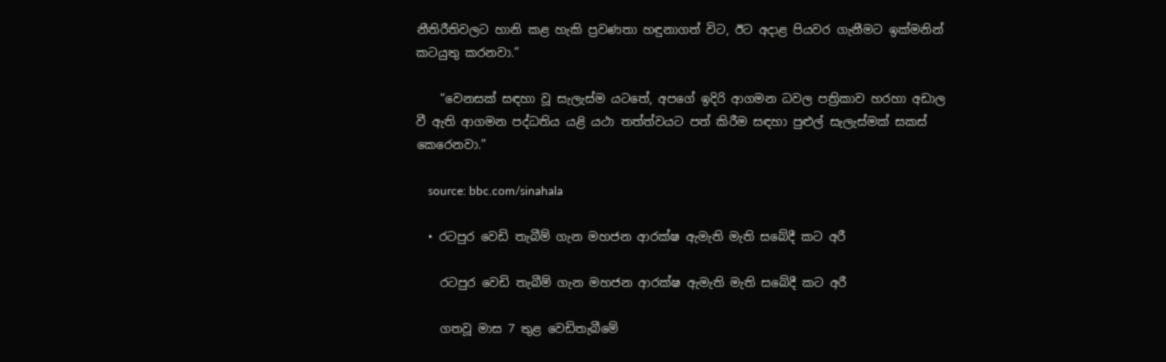නීතිරීතිවලට හානි කළ හැකි ප්‍රවණතා හඳුනාගත් විට, ඊට අදාළ පියවර ගැනීමට ඉක්මනින් කටයුතු කරනවා.”

    “වෙනසක් සඳහා වූ සැලැස්ම යටතේ, අපගේ ඉදිරි ආගමන ධවල පත්‍රිකාව හරහා අඩාල වී ඇති ආගමන පද්ධතිය යළි යථා තත්ත්වයට පත් කිරීම සඳහා පුළුල් සැලැස්මක් සකස් කෙරෙනවා.”

    source: bbc.com/sinahala

  • රටපුර වෙඩි තැබීම් ගැන මහජන ආරක්ෂ ඇමැති මැති සබේදී කට අරී

    රටපුර වෙඩි තැබීම් ගැන මහජන ආරක්ෂ ඇමැති මැති සබේදී කට අරී

    ගතවූ මාස 7 තුළ වෙඩිතැබීමේ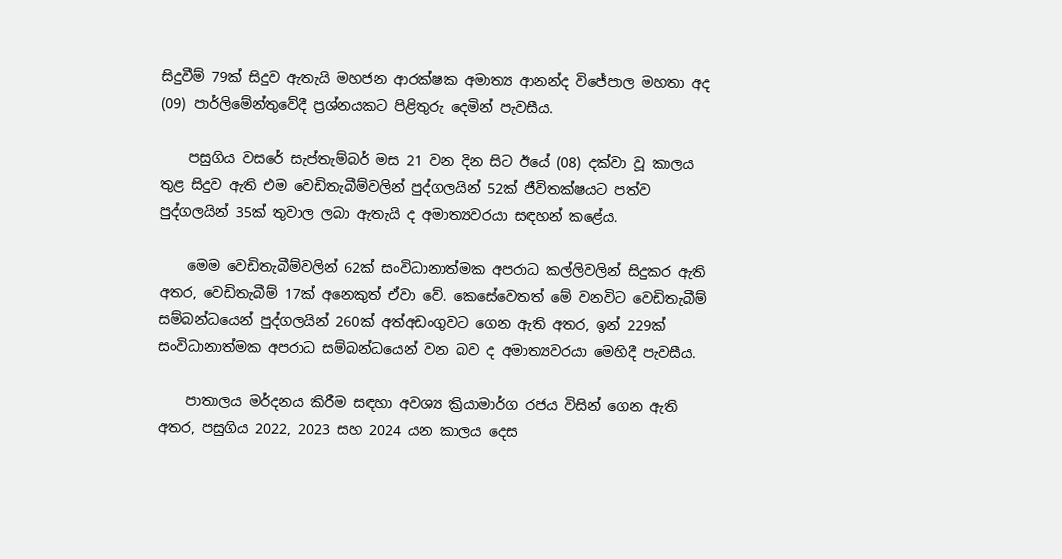සිදුවීම් 79ක් සිදුව ඇතැයි මහජන ආරක්ෂක අමාත්‍ය ආනන්ද විජේපාල මහතා අද (09) පාර්ලිමේන්තුවේදී ප්‍රශ්නයකට පිළිතුරු දෙමින් පැවසීය.

    පසුගිය වසරේ සැප්තැම්බර් මස 21 වන දින සිට ඊයේ (08) දක්වා වූ කාලය තුළ සිදුව ඇති එම වෙඩිතැබීම්වලින් පුද්ගලයින් 52ක් ජීවිතක්ෂයට පත්ව පුද්ගලයින් 35ක් තුවාල ලබා ඇතැයි ද අමාත්‍යවරයා සඳහන් කළේය.

    මෙම වෙඩිතැබීම්වලින් 62ක් සංවිධානාත්මක අපරාධ කල්ලිවලින් සිදුකර ඇති අතර, වෙඩිතැබීම් 17ක් අනෙකුත් ඒවා වේ. කෙසේවෙතත් මේ වනවිට වෙඩිතැබීම් සම්බන්ධයෙන් පුද්ගලයින් 260ක් අත්අඩංගුවට ගෙන ඇති අතර, ඉන් 229ක් සංවිධානාත්මක අපරාධ සම්බන්ධයෙන් වන බව ද අමාත්‍යවරයා මෙහිදී පැවසීය.

    පාතාලය මර්දනය කිරීම සඳහා අවශ්‍ය ක්‍රියාමාර්ග රජය විසින් ගෙන ඇති අතර, පසුගිය 2022, 2023 සහ 2024 යන කාලය දෙස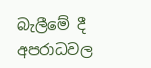බැලීමේ දී අපරාධවල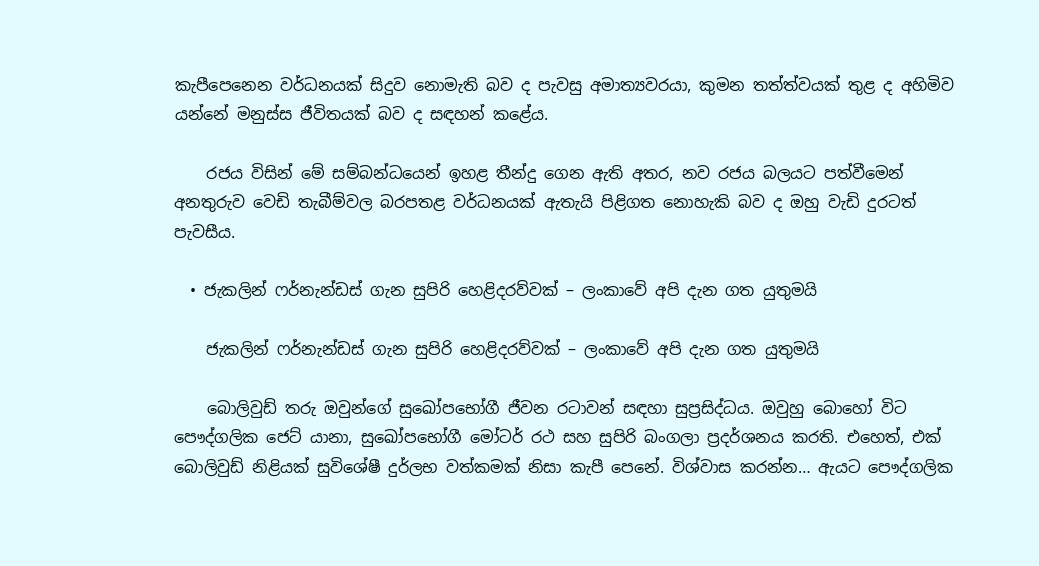කැපීපෙනෙන වර්ධනයක් සිදුව නොමැති බව ද පැවසු අමාත්‍යවරයා, කුමන තත්ත්වයක් තුළ ද අහිමිව යන්නේ මනුස්ස ජීවිතයක් බව ද සඳහන් කළේය.

    රජය විසින් මේ සම්බන්ධයෙන් ඉහළ තීන්දු ගෙන ඇති අතර, නව රජය බලයට පත්වීමෙන් අනතුරුව වෙඩි තැබීම්වල බරපතළ වර්ධනයක් ඇතැයි පිළිගත නොහැකි බව ද ඔහු වැඩි දුරටත් පැවසීය.

  • ජැකලින් ෆර්නැන්ඩස් ගැන සුපිරි හෙළිදරව්වක් – ලංකාවේ අපි දැන ගත යුතුමයි

    ජැකලින් ෆර්නැන්ඩස් ගැන සුපිරි හෙළිදරව්වක් – ලංකාවේ අපි දැන ගත යුතුමයි

    බොලිවුඩ් තරු ඔවුන්ගේ සුඛෝපභෝගී ජීවන රටාවන් සඳහා සුප්‍රසිද්ධය. ඔවුහු බොහෝ විට පෞද්ගලික ජෙට් යානා, සුඛෝපභෝගී මෝටර් රථ සහ සුපිරි බංගලා ප්‍රදර්ශනය කරති. එහෙත්, එක් බොලිවුඩ් නිළියක් සුවිශේෂී දුර්ලභ වත්කමක් නිසා කැපී පෙනේ. විශ්වාස කරන්න… ඇයට පෞද්ගලික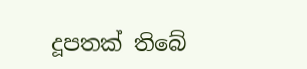දූපතක් තිබේ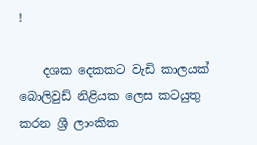!

    දශක දෙකකට වැඩි කාලයක් බොලිවුඩ් නිළියක ලෙස කටයුතු කරන ශ්‍රී ලාංකික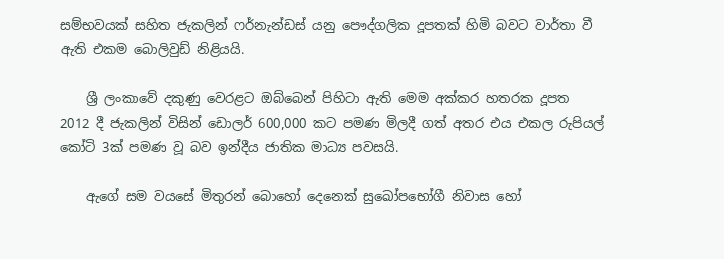සම්භවයක් සහිත ජැකලින් ෆර්නැන්ඩස් යනු පෞද්ගලික දූපතක් හිමි බවට වාර්තා වී ඇති එකම බොලිවුඩ් නිළියයි.

    ශ්‍රී ලංකාවේ දකුණු වෙරළට ඔබ්බෙන් පිහිටා ඇති මෙම අක්කර හතරක දූපත 2012 දී ජැකලින් විසින් ඩොලර් 600,000 කට පමණ මිලදී ගත් අතර එය එකල රුපියල් කෝටි 3ක් පමණ වූ බව ඉන්දීය ජාතික මාධ්‍ය පවසයි.

    ඇගේ සම වයසේ මිතුරන් බොහෝ දෙනෙක් සුඛෝපභෝගී නිවාස හෝ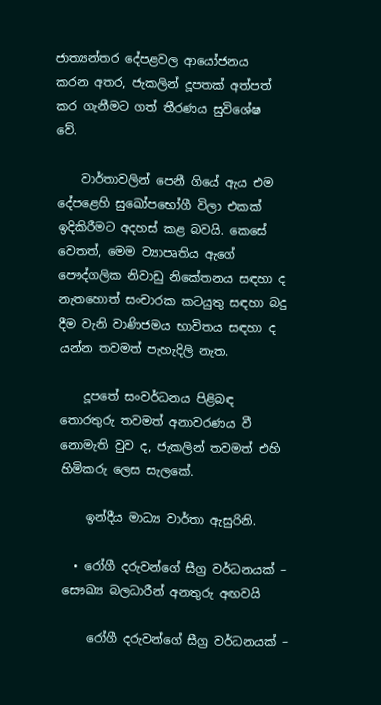ජාත්‍යන්තර දේපළවල ආයෝජනය කරන අතර, ජැකලින් දූපතක් අත්පත් කර ගැනීමට ගත් තීරණය සුවිශේෂ වේ.

    වාර්තාවලින් පෙනී ගියේ ඇය එම දේපළෙහි සුඛෝපභෝගී විලා එකක් ඉදිකිරීමට අදහස් කළ බවයි. කෙසේ වෙතත්, මෙම ව්‍යාපෘතිය ඇගේ පෞද්ගලික නිවාඩු නිකේතනය සඳහා ද නැතහොත් සංචාරක කටයුතු සඳහා බදු දීම වැනි වාණිජමය භාවිතය සඳහා ද යන්න තවමත් පැහැදිලි නැත.

    දූපතේ සංවර්ධනය පිළිබඳ තොරතුරු තවමත් අනාවරණය වී නොමැති වුව ද, ජැකලින් තවමත් එහි හිමිකරු ලෙස සැලකේ.

    ඉන්දීය මාධ්‍ය වාර්තා ඇසුරිනි.

  • රෝගී දරුවන්ගේ සීග්‍ර වර්ධනයක් – සෞඛ්‍ය බලධාරීන් අනතුරු අඟවයි

    රෝගී දරුවන්ගේ සීග්‍ර වර්ධනයක් –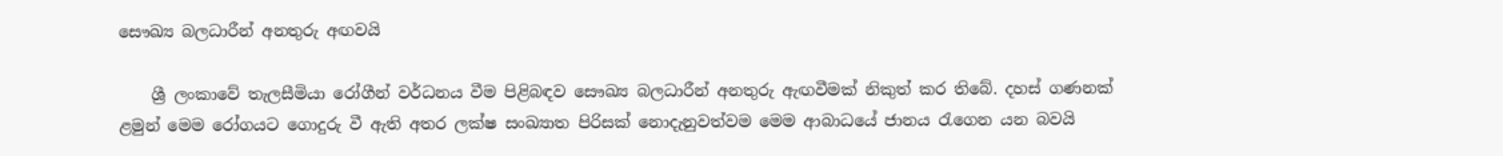සෞඛ්‍ය බලධාරීන් අනතුරු අඟවයි

    ශ්‍රී ලංකාවේ තැලසීමියා රෝගීන් වර්ධනය වීම පිළිබඳව සෞඛ්‍ය බලධාරීන් අනතුරු ඇඟවීමක් නිකුත් කර තිබේ. දහස් ගණනක් ළමුන් මෙම රෝගයට ගොදුරු වී ඇති අතර ලක්ෂ සංඛ්‍යාත පිරිසක් නොදැනුවත්වම මෙම ආබාධයේ ජානය රැගෙන යන බවයි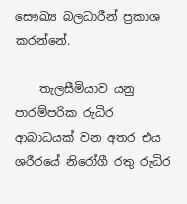සෞඛ්‍ය බලධාරීන් ප්‍රකාශ කරන්නේ.

    තැලසීමියාව යනු පාරම්පරික රුධිර ආබාධයක් වන අතර එය ශරීරයේ නිරෝගී රතු රුධිර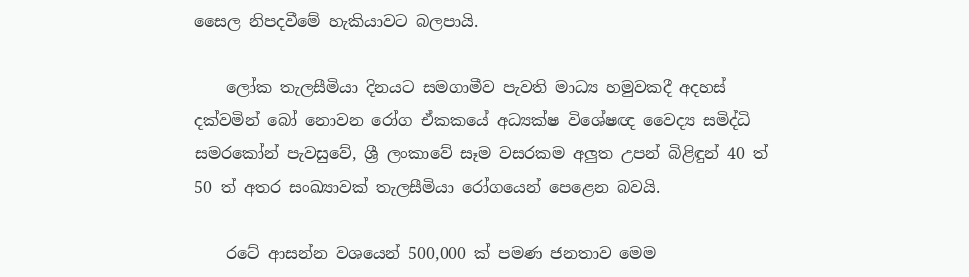සෛල නිපදවීමේ හැකියාවට බලපායි.

    ලෝක තැලසීමියා දිනයට සමගාමීව පැවති මාධ්‍ය හමුවකදී අදහස් දක්වමින් බෝ නොවන රෝග ඒකකයේ අධ්‍යක්ෂ විශේෂඥ වෛද්‍ය සමිද්ධි සමරකෝන් පැවසුවේ, ශ්‍රී ලංකාවේ සෑම වසරකම අලුත උපන් බිළිඳුන් 40 ත් 50 ත් අතර සංඛ්‍යාවක් තැලසීමියා රෝගයෙන් පෙළෙන බවයි.

    රටේ ආසන්න වශයෙන් 500,000 ක් පමණ ජනතාව මෙම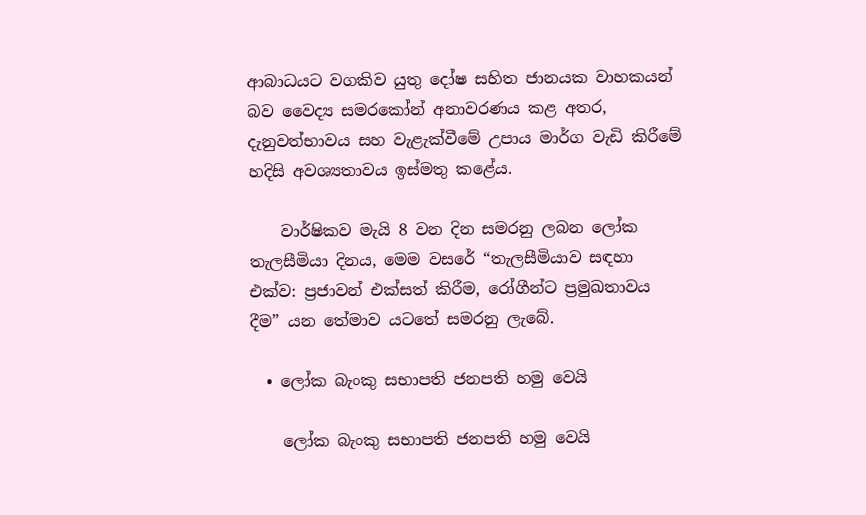ආබාධයට වගකිව යුතු දෝෂ සහිත ජානයක වාහකයන් බව වෛද්‍ය සමරකෝන් අනාවරණය කළ අතර, දැනුවත්භාවය සහ වැළැක්වීමේ උපාය මාර්ග වැඩි කිරීමේ හදිසි අවශ්‍යතාවය ඉස්මතු කළේය.

    වාර්ෂිකව මැයි 8 වන දින සමරනු ලබන ලෝක තැලසීමියා දිනය, මෙම වසරේ “තැලසීමියාව සඳහා එක්ව: ප්‍රජාවන් එක්සත් කිරීම, රෝගීන්ට ප්‍රමුඛතාවය දීම” යන තේමාව යටතේ සමරනු ලැබේ.

  • ලෝක බැංකු සභාපති ජනපති හමු වෙයි

    ලෝක බැංකු සභාපති ජනපති හමු වෙයි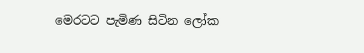මෙරටට පැමිණ සිටින ලෝක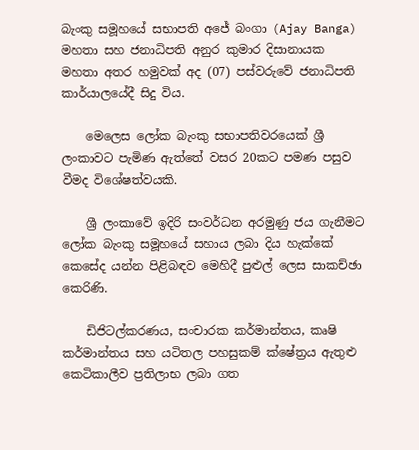බැංකු සමූහයේ සභාපති අජේ බංගා (Ajay Banga) මහතා සහ ජනාධිපති අනුර කුමාර දිසානායක මහතා අතර හමුවක් අද (07) පස්වරුවේ ජනාධිපති කාර්යාලයේදී සිදු විය.

    මෙලෙස ලෝක බැංකු සභාපතිවරයෙක් ශ්‍රී ලංකාවට පැමිණ ඇත්තේ වසර 20කට පමණ පසුව වීමද විශේෂත්වයකි.

    ශ්‍රී ලංකාවේ ඉදිරි සංවර්ධන අරමුණු ජය ගැනීමට ලෝක බැංකු සමූහයේ සහාය ලබා දිය හැක්කේ කෙසේද යන්න පිළිබඳව මෙහිදී පුළුල් ලෙස සාකච්ඡා කෙරිණි.

    ඩිජිටල්කරණය, සංචාරක කර්මාන්තය, කෘෂි කර්මාන්තය සහ යටිතල පහසුකම් ක්ෂේත්‍රය ඇතුළු කෙටිකාලීව ප්‍රතිලාභ ලබා ගත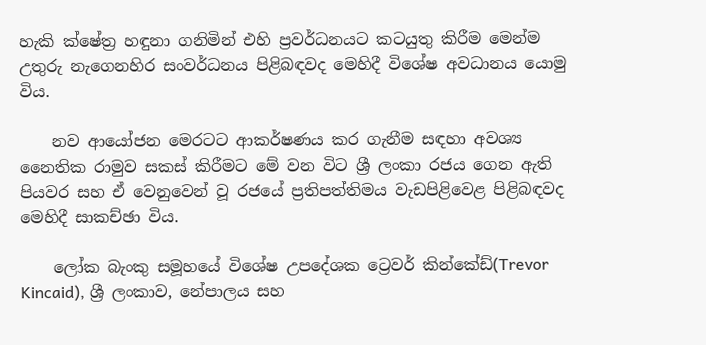හැකි ක්ෂේත්‍ර හඳුනා ගනිමින් එහි ප්‍රවර්ධනයට කටයුතු කිරීම මෙන්ම උතුරු නැගෙනහිර සංවර්ධනය පිළිබඳවද මෙහිදී විශේෂ අවධානය යොමු විය.

    නව ආයෝජන මෙරටට ආකර්ෂණය කර ගැනීම සඳහා අවශ්‍ය නෛතික රාමුව සකස් කිරීමට මේ වන විට ශ්‍රී ලංකා රජය ගෙන ඇති පියවර සහ ඒ වෙනුවෙන් වූ රජයේ ප්‍රතිපත්තිමය වැඩපිළිවෙළ පිළිබඳවද මෙහිදී සාකච්ඡා විය.

    ලෝක බැංකු සමූහයේ විශේෂ උපදේශක ට්‍රෙවර් කින්කේඩ්(Trevor Kincaid), ශ්‍රී ලංකාව, නේපාලය සහ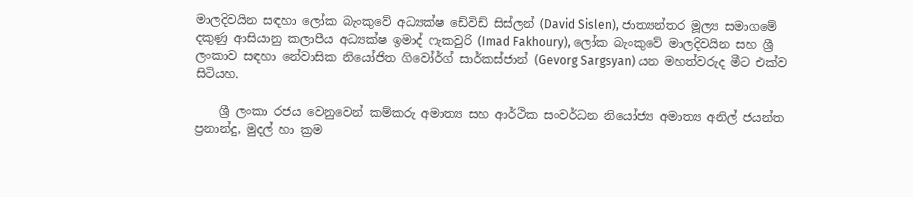මාලදිවයින සඳහා ලෝක බැංකුවේ අධ්‍යක්ෂ ඩේවිඩ් සිස්ලන් (David Sislen), ජාත්‍යන්තර මූල්‍ය සමාගමේ දකුණු ආසියානු කලාපීය අධ්‍යක්ෂ ඉමාද් ෆැකවුරි (Imad Fakhoury), ලෝක බැංකුවේ මාලදිවයින සහ ශ්‍රී ලංකාව සඳහා නේවාසික නියෝජිත ගිවෝර්ග් සාර්කස්ජාන් (Gevorg Sargsyan) යන මහත්වරුද මීට එක්ව සිටියහ.

    ශ්‍රී ලංකා රජය වෙනුවෙන් කම්කරු අමාත්‍ය සහ ආර්ථික සංවර්ධන නියෝජ්‍ය අමාත්‍ය අනිල් ජයන්ත ප්‍රනාන්දු, මුදල් හා ක්‍රම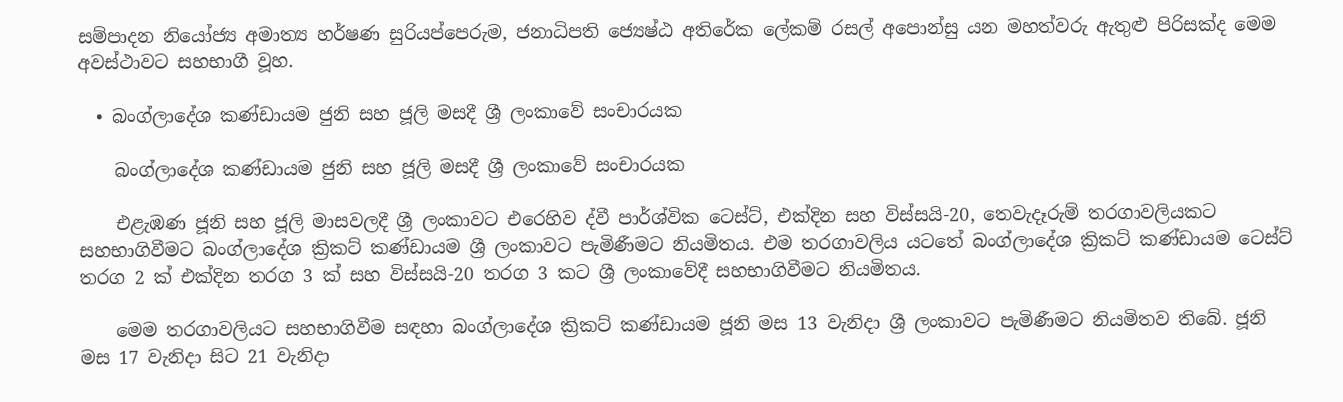සම්පාදන නියෝජ්‍ය අමාත්‍ය හර්ෂණ සුරියප්පෙරුම, ජනාධිපති ජ්‍යෙෂ්ඨ අතිරේක ලේකම් රසල් අපොන්සු යන මහත්වරු ඇතුළු පිරිසක්ද මෙම අවස්ථාවට සහභාගී වූහ.

  • බංග්ලාදේශ කණ්ඩායම ජුනි සහ ජූලි මසදී ශ්‍රී ලංකාවේ සංචාරයක

    බංග්ලාදේශ කණ්ඩායම ජුනි සහ ජූලි මසදී ශ්‍රී ලංකාවේ සංචාරයක

    එළැඹණ ජූනි සහ ජූලි මාසවලදී ශ්‍රී ලංකාවට එරෙහිව ද්වී පාර්ශ්වික ටෙස්ට්, එක්දින සහ විස්සයි-20, තෙවැදෑරුම් තරගාවලියකට සහභාගිවීමට බංග්ලාදේශ ක්‍රිකට් කණ්ඩායම ශ්‍රී ලංකාවට පැමිණීමට නියමිතය. එම තරගාවලිය යටතේ බංග්ලාදේශ ක්‍රිකට් කණ්ඩායම ටෙස්ට් තරග 2 ක් එක්දින තරග 3 ක් සහ විස්සයි-20 තරග 3 කට ශ්‍රී ලංකාවේදී සහභාගිවීමට නියමිතය.

    මෙම තරගාවලියට සහභාගිවීම සඳහා බංග්ලාදේශ ක්‍රිකට් කණ්ඩායම ජූනි මස 13 වැනිදා ශ්‍රී ලංකාවට පැමිණීමට නියමිතව තිබේ. ජූනි මස 17 වැනිදා සිට 21 වැනිදා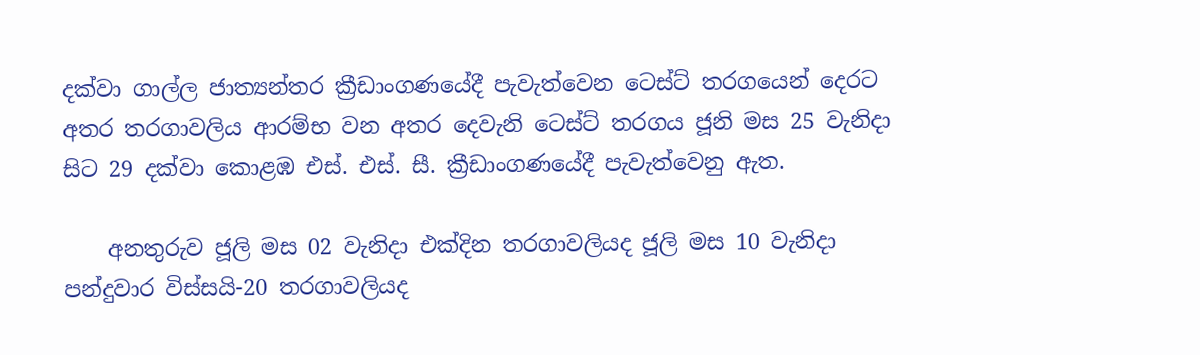දක්වා ගාල්ල ජාත්‍යන්තර ක්‍රීඩාංගණයේදී පැවැත්වෙන ටෙස්ට් තරගයෙන් දෙරට අතර තරගාවලිය ආරම්භ වන අතර දෙවැනි ටෙස්ට් තරගය ජූනි මස 25 වැනිදා සිට 29 දක්වා කොළඹ එස්. එස්. සී. ක්‍රීඩාංගණයේදී පැවැත්වෙනු ඇත.

    අනතුරුව ජූලි මස 02 වැනිදා එක්දින තරගාවලියද ජූලි මස 10 වැනිදා පන්දුවාර විස්සයි-20 තරගාවලියද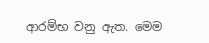ආරම්භ වනු ඇත. මෙම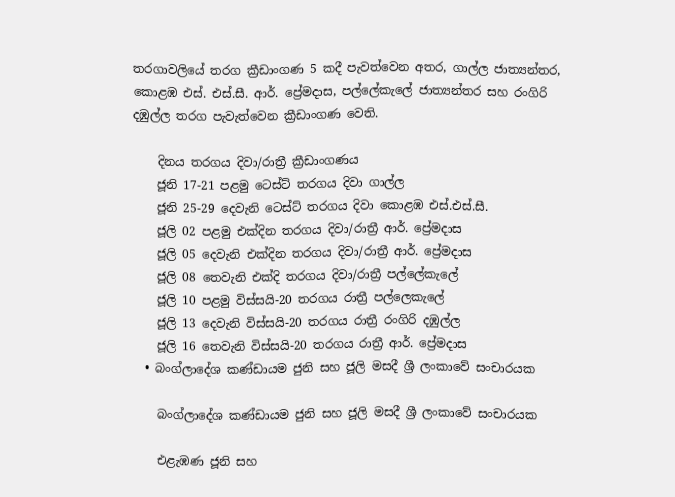තරගාවලියේ තරග ක්‍රීඩාංගණ 5 කදී පැවත්වෙන අතර, ගාල්ල ජාත්‍යන්තර, කොළඹ එස්. එස්.සී. ආර්. ප්‍රේමදාස, පල්ලේකැලේ ජාත්‍යන්තර සහ රංගිරි දඹුල්ල තරග පැවැත්වෙන ක්‍රීඩාංගණ වෙති.

    දිනය තරගය දිවා/රාත්‍රී ක්‍රීඩාංගණය
    ජූනි 17-21 පළමු ටෙස්ට් තරගය දිවා ගාල්ල
    ජූනි 25-29 දෙවැනි ටෙස්ට් තරගය දිවා කොළඹ එස්.එස්.සී.
    ජූලි 02 පළමු එක්දින තරගය දිවා/රාත්‍රී ආර්. ප්‍රේමදාස
    ජූලි 05 දෙවැනි එක්දින තරගය දිවා/රාත්‍රී ආර්. ප්‍රේමදාස
    ජූලි 08 තෙවැනි එක්දි තරගය දිවා/රාත්‍රී පල්ලේකැලේ
    ජූලි 10 පළමු විස්සයි-20 තරගය රාත්‍රී පල්ලෙකැලේ
    ජූලි 13 දෙවැනි විස්සයි-20 තරගය රාත්‍රී රංගිරි දඹුල්ල
    ජූලි 16 තෙවැනි විස්සයි-20 තරගය රාත්‍රී ආර්. ප්‍රේමදාස
  • බංග්ලාදේශ කණ්ඩායම ජුනි සහ ජූලි මසදී ශ්‍රී ලංකාවේ සංචාරයක

    බංග්ලාදේශ කණ්ඩායම ජුනි සහ ජූලි මසදී ශ්‍රී ලංකාවේ සංචාරයක

    එළැඹණ ජූනි සහ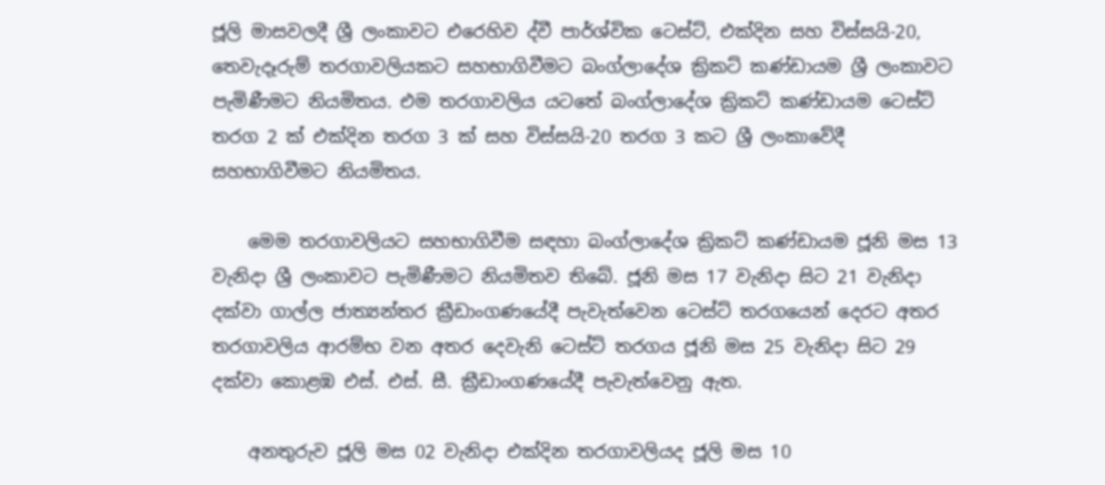ජූලි මාසවලදී ශ්‍රී ලංකාවට එරෙහිව ද්වී පාර්ශ්වික ටෙස්ට්, එක්දින සහ විස්සයි-20, තෙවැදෑරුම් තරගාවලියකට සහභාගිවීමට බංග්ලාදේශ ක්‍රිකට් කණ්ඩායම ශ්‍රී ලංකාවට පැමිණීමට නියමිතය. එම තරගාවලිය යටතේ බංග්ලාදේශ ක්‍රිකට් කණ්ඩායම ටෙස්ට් තරග 2 ක් එක්දින තරග 3 ක් සහ විස්සයි-20 තරග 3 කට ශ්‍රී ලංකාවේදී සහභාගිවීමට නියමිතය.

    මෙම තරගාවලියට සහභාගිවීම සඳහා බංග්ලාදේශ ක්‍රිකට් කණ්ඩායම ජූනි මස 13 වැනිදා ශ්‍රී ලංකාවට පැමිණීමට නියමිතව තිබේ. ජූනි මස 17 වැනිදා සිට 21 වැනිදා දක්වා ගාල්ල ජාත්‍යන්තර ක්‍රීඩාංගණයේදී පැවැත්වෙන ටෙස්ට් තරගයෙන් දෙරට අතර තරගාවලිය ආරම්භ වන අතර දෙවැනි ටෙස්ට් තරගය ජූනි මස 25 වැනිදා සිට 29 දක්වා කොළඹ එස්. එස්. සී. ක්‍රීඩාංගණයේදී පැවැත්වෙනු ඇත.

    අනතුරුව ජූලි මස 02 වැනිදා එක්දින තරගාවලියද ජූලි මස 10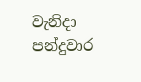වැනිදා පන්දුවාර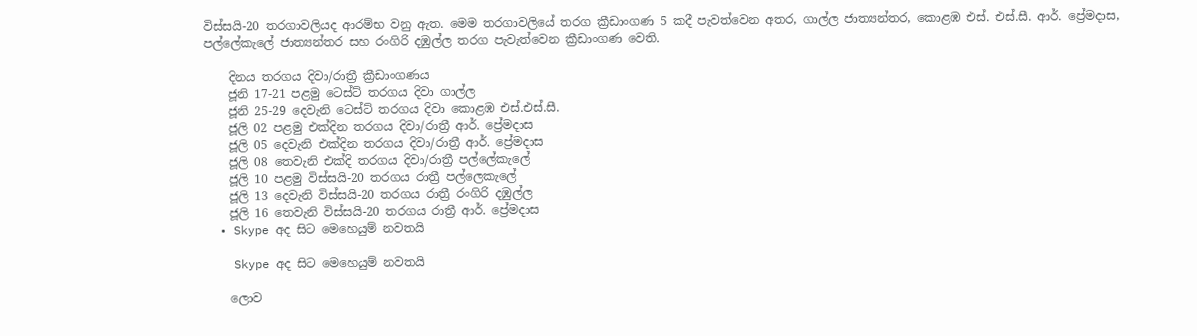විස්සයි-20 තරගාවලියද ආරම්භ වනු ඇත. මෙම තරගාවලියේ තරග ක්‍රීඩාංගණ 5 කදී පැවත්වෙන අතර, ගාල්ල ජාත්‍යන්තර, කොළඹ එස්. එස්.සී. ආර්. ප්‍රේමදාස, පල්ලේකැලේ ජාත්‍යන්තර සහ රංගිරි දඹුල්ල තරග පැවැත්වෙන ක්‍රීඩාංගණ වෙති.

    දිනය තරගය දිවා/රාත්‍රී ක්‍රීඩාංගණය
    ජූනි 17-21 පළමු ටෙස්ට් තරගය දිවා ගාල්ල
    ජූනි 25-29 දෙවැනි ටෙස්ට් තරගය දිවා කොළඹ එස්.එස්.සී.
    ජූලි 02 පළමු එක්දින තරගය දිවා/රාත්‍රී ආර්. ප්‍රේමදාස
    ජූලි 05 දෙවැනි එක්දින තරගය දිවා/රාත්‍රී ආර්. ප්‍රේමදාස
    ජූලි 08 තෙවැනි එක්දි තරගය දිවා/රාත්‍රී පල්ලේකැලේ
    ජූලි 10 පළමු විස්සයි-20 තරගය රාත්‍රී පල්ලෙකැලේ
    ජූලි 13 දෙවැනි විස්සයි-20 තරගය රාත්‍රී රංගිරි දඹුල්ල
    ජූලි 16 තෙවැනි විස්සයි-20 තරගය රාත්‍රී ආර්. ප්‍රේමදාස
  • Skype අද සිට මෙහෙයුම් නවතයි

    Skype අද සිට මෙහෙයුම් නවතයි

    ලොව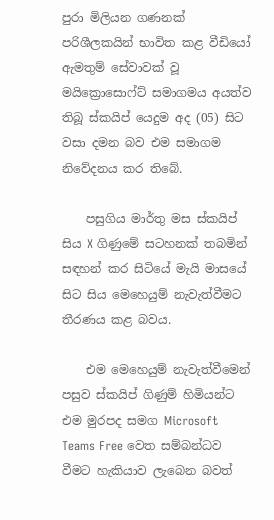පුරා මිලියන ගණනක් පරිශීලකයින් භාවිත කළ වීඩියෝ ඇමතුම් සේවාවක් වූ මයික්‍රොසොෆ්ට් සමාගමය අයත්ව තිබූ ස්කයිප් යෙදුම අද (05) සිට වසා දමන බව එම සමාගම නිවේදනය කර තිබේ.

    පසුගිය මාර්තු මස ස්කයිප් සිය X ගිණුමේ සටහනක් තබමින් සඳහන් කර සිටියේ මැයි මාසයේ සිට සිය මෙහෙයුම් නැවැත්වීමට තීරණය කළ බවය.

    එම මෙහෙයුම් නැවැත්වීමෙන් පසුව ස්කයිප් ගිණුම් හිමියන්ට එම මුරපද සමග Microsoft Teams Free වෙත සම්බන්ධව වීමට හැකියාව ලැබෙන බවත්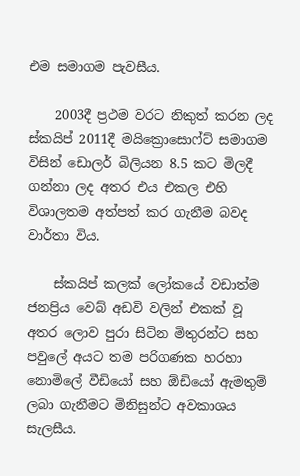එම සමාගම පැවසීය.

    2003දී ප්‍රථම වරට නිකුත් කරන ලද ස්කයිප් 2011දී මයික්‍රොසොෆ්ට් සමාගම විසින් ඩොලර් බිලියන 8.5 කට මිලදී ගන්නා ලද අතර එය එකල එහි විශාලතම අත්පත් කර ගැනීම බවද වාර්තා විය.

    ස්කයිප් කලක් ලෝකයේ වඩාත්ම ජනප්‍රිය වෙබ් අඩවි වලින් එකක් වූ අතර ලොව පුරා සිටින මිතුරන්ට සහ පවුලේ අයට තම පරිගණක හරහා නොමිලේ වීඩියෝ සහ ඕඩියෝ ඇමතුම් ලබා ගැනීමට මිනිසුන්ට අවකාශය සැලසීය.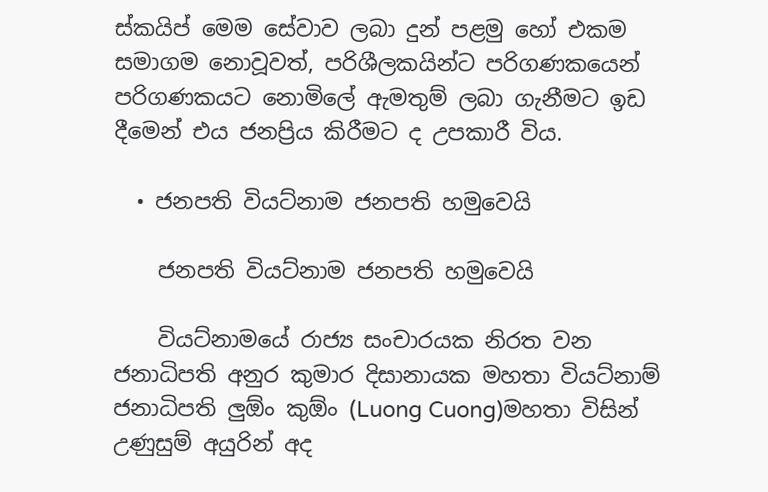ස්කයිප් මෙම සේවාව ලබා දුන් පළමු හෝ එකම සමාගම නොවූවත්, පරිශීලකයින්ට පරිගණකයෙන් පරිගණකයට නොමිලේ ඇමතුම් ලබා ගැනීමට ඉඩ දීමෙන් එය ජනප්‍රිය කිරීමට ද උපකාරී විය.

  • ජනපති වියට්නාම ජනපති හමුවෙයි

    ජනපති වියට්නාම ජනපති හමුවෙයි

    වියට්නාමයේ රාජ්‍ය සංචාරයක නිරත වන ජනාධිපති අනුර කුමාර දිසානායක මහතා වියට්නාම් ජනාධිපති ලුඕං කුඕං (Luong Cuong)මහතා විසින් උණුසුම් අයුරින් අද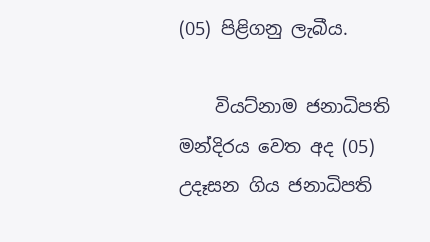(05) පිළිගනු ලැබීය.

    වියට්නාම ජනාධිපති මන්දිරය වෙත අද (05) උදෑසන ගිය ජනාධිපති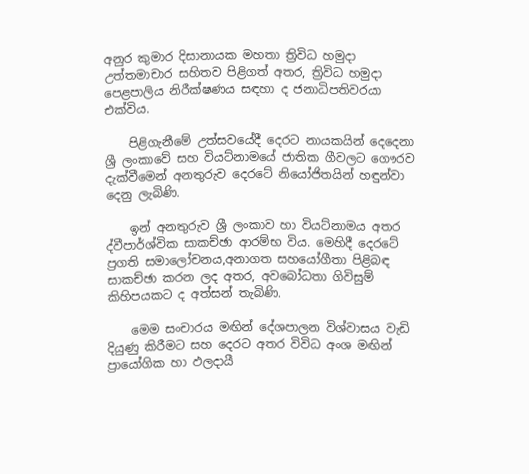අනුර කුමාර දිසානායක මහතා ත්‍රිවිධ හමුදා උත්තමාචාර සහිතව පිළිගත් අතර, ත්‍රිවිධ හමුදා පෙළපාලිය නිරීක්ෂණය සඳහා ද ජනාධිපතිවරයා එක්විය.

    පිළිගැනීමේ උත්සවයේදී දෙරට නායකයින් දෙදෙනා ශ්‍රී ලංකාවේ සහ වියට්නාමයේ ජාතික ගීවලට ‍ගෞරව දැක්වීමෙන් අනතුරුව දෙරටේ නියෝජිතයින් හඳුන්වා දෙනු ලැබිණි.

    ඉන් අනතුරුව ශ්‍රී ලංකාව හා වියට්නාමය අතර ද්වීපාර්ශ්වික සාකච්ඡා ආරම්භ විය. මෙහිදී දෙරටේ ප්‍රගති සමාලෝචනය,අනාගත සහයෝගීතා පිළිබඳ සාකච්ඡා කරන ලද අතර, අවබෝධතා ගිවිසුම් කිහිපයකට ද අත්සන් තැබිණි.

    මෙම සංචාරය මඟින් දේශපාලන විශ්වාසය වැඩි දියුණු කිරීමට සහ දෙරට අතර විවිධ අංශ මඟින් ප්‍රායෝගික හා ඵලදායී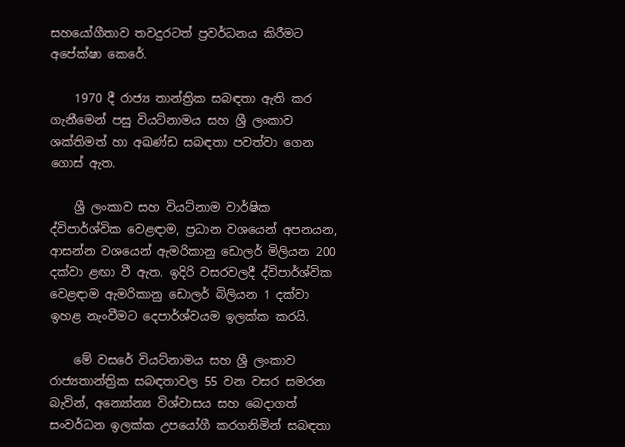සහයෝගීතාව තවදුරටත් ප්‍රවර්ධනය කිරීමට අපේක්ෂා කෙරේ.

    1970 දී රාජ්‍ය තාන්ත්‍රික සබඳතා ඇති කර ගැනීමෙන් පසු වියට්නාමය සහ ශ්‍රී ලංකාව ශක්තිමත් හා අඛණ්ඩ සබඳතා පවත්වා ගෙන ගොස් ඇත.

    ශ්‍රී ලංකාව සහ වියට්නාම වාර්ෂික ද්විපාර්ශ්වික වෙළඳාම, ප්‍රධාන වශයෙන් අපනයන, ආසන්න වශයෙන් ඇමරිකානු ඩොලර් මිලියන 200 දක්වා ළඟා වී ඇත. ඉදිරි වසරවලදී ද්විපාර්ශ්වික වෙළඳාම ඇමරිකානු ඩොලර් බිලියන 1 දක්වා ඉහළ නැංවීමට දෙපාර්ශ්වයම ඉලක්ක කරයි.

    මේ වසරේ වියට්නාමය සහ ශ්‍රී ලංකාව රාජ්‍යතාන්ත්‍රික සබඳතාවල 55 වන වසර සමරන බැවින්, අන්‍යෝන්‍ය විශ්වාසය සහ බෙදාගත් සංවර්ධන ඉලක්ක උපයෝගී කරගනිමින් සබඳතා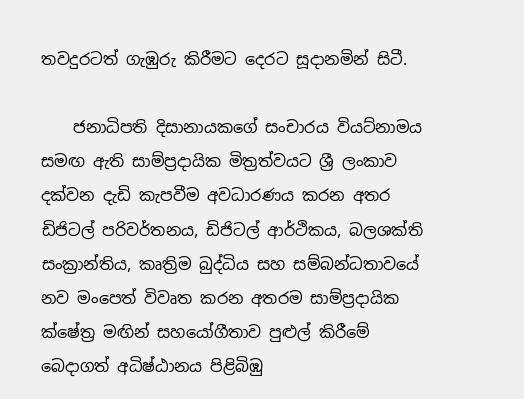තවදුරටත් ගැඹුරු කිරීමට දෙරට සූදානමින් සිටී.

    ජනාධිපති දිසානායකගේ සංචාරය වියට්නාමය සමඟ ඇති සාම්ප්‍රදායික මිත්‍රත්වයට ශ්‍රී ලංකාව දක්වන දැඩි කැපවීම අවධාරණය කරන අතර ඩිජිටල් පරිවර්තනය, ඩිජිටල් ආර්ථිකය, බලශක්ති සංක්‍රාන්තිය, කෘත්‍රිම බුද්ධිය සහ සම්බන්ධතාවයේ නව මංපෙත් විවෘත කරන අතරම සාම්ප්‍රදායික ක්ෂේත්‍ර මඟින් සහයෝගීතාව පුළුල් කිරීමේ බෙදාගත් අධිෂ්ඨානය පිළිබිඹු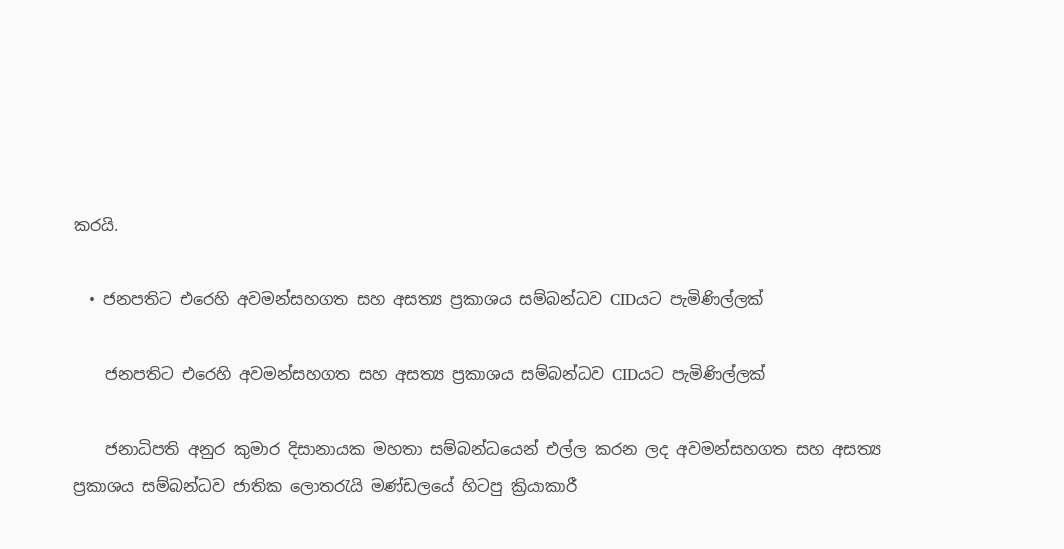කරයි.

  • ජනපතිට එරෙහි අවමන්සහගත සහ අසත්‍ය ප්‍රකාශය සම්බන්ධව CIDයට පැමිණිල්ලක්

    ජනපතිට එරෙහි අවමන්සහගත සහ අසත්‍ය ප්‍රකාශය සම්බන්ධව CIDයට පැමිණිල්ලක්

    ජනාධිපති අනුර කුමාර දිසානායක මහතා සම්බන්ධයෙන් එල්ල කරන ලද අවමන්සහගත සහ අසත්‍ය ප්‍රකාශය සම්බන්ධව ජාතික ලොතරැයි මණ්ඩලයේ හිටපු ක්‍රියාකාරී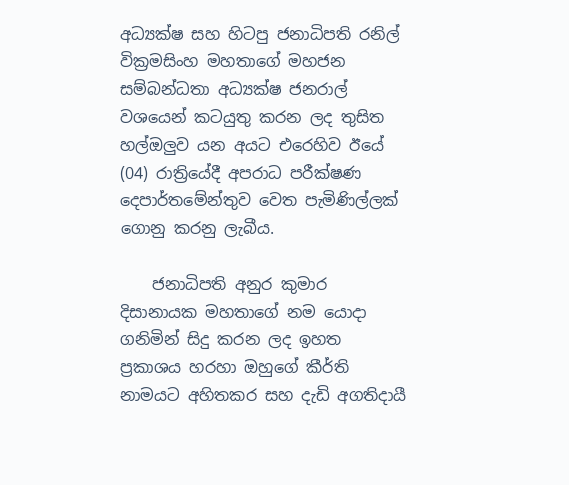අධ්‍යක්ෂ සහ හිටපු ජනාධිපති රනිල් වික්‍රමසිංහ මහතාගේ මහජන සම්බන්ධතා අධ්‍යක්ෂ ජනරාල් වශයෙන් කටයුතු කරන ලද තුසිත හල්ඔලුව යන අයට එරෙහිව ඊයේ (04) රාත්‍රියේදී අපරාධ පරීක්ෂණ දෙපාර්තමේන්තුව වෙත පැමිණිල්ලක් ගොනු කරනු ලැබීය.

    ජනාධිපති අනුර කුමාර දිසානායක මහතාගේ නම යොදා ගනිමින් සිදු කරන ලද ඉහත ප්‍රකාශය හරහා ඔහුගේ කීර්ති නාමයට අහිතකර සහ දැඩි අගතිදායී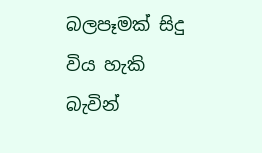බලපෑමක් සිදු විය හැකි බැවින්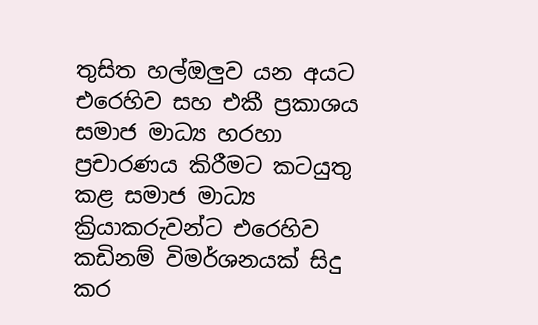තුසිත හල්ඔලුව යන අයට එරෙහිව සහ එකී ප්‍රකාශය සමාජ මාධ්‍ය හරහා ප්‍රචාරණය කිරීමට කටයුතු කළ සමාජ මාධ්‍ය ක්‍රියාකරුවන්ට එරෙහිව කඩිනම් විමර්ශනයක් සිදු කර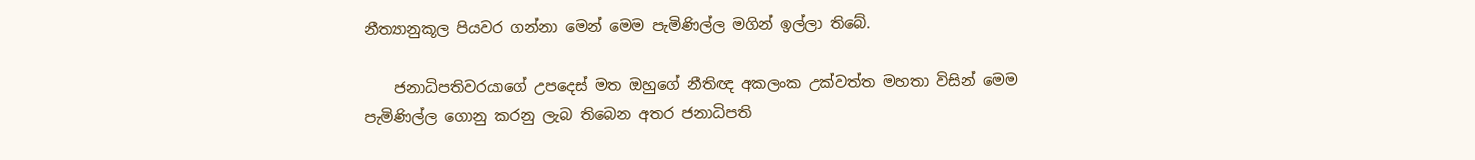නීත්‍යානුකූල පියවර ගන්නා මෙන් මෙම පැමිණිල්ල මගින් ඉල්ලා තිබේ.

    ජනාධිපතිවරයාගේ උපදෙස් මත ඔහුගේ නීතිඥ අකලංක උක්වත්ත මහතා විසින් මෙම පැමිණිල්ල ගොනු කරනු ලැබ තිබෙන අතර ජනාධිපති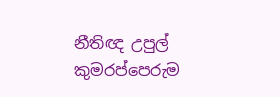නීතිඥ උපුල් කුමරප්පෙරුම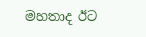මහතාද ඊට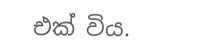එක් විය.